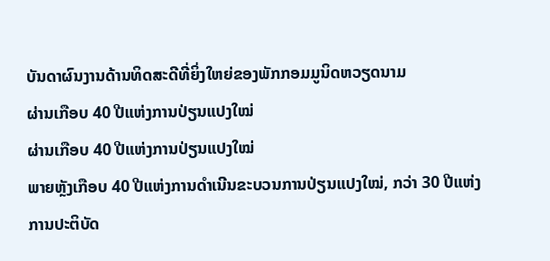ບັນດາຜົນງານດ້ານທິດສະດີທີ່ຍິ່ງໃຫຍ່ຂອງພັກກອມມູນິດຫວຽດນາມ
ຜ່ານເກືອບ 40 ປີແຫ່ງການປ່ຽນແປງໃໝ່
ຜ່ານເກືອບ 40 ປີແຫ່ງການປ່ຽນແປງໃໝ່
ພາຍຫຼັງເກືອບ 40 ປີແຫ່ງການດຳເນີນຂະບວນການປ່ຽນແປງໃໝ່, ກວ່າ 30 ປີແຫ່ງການປະຕິບັດ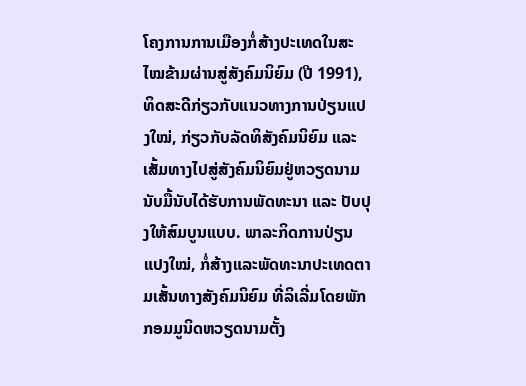ໂຄງການການເມືອງກໍ່ສ້າງປະເທດໃນສະໄໝຂ້າມຜ່ານສູ່ສັງຄົມນິຍົມ (ປີ 1991), ທິດສະດີກ່ຽວກັບແນວທາງການປ່ຽນແປງໃໝ່, ກ່ຽວກັບລັດທິສັງຄົມນິຍົມ ແລະ ເສັ້ມທາງໄປສູ່ສັງຄົມນິຍົມຢູ່ຫວຽດນາມ ນັບມື້ນັບໄດ້ຮັບການພັດທະນາ ແລະ ປັບປຸງໃຫ້ສົມບູນແບບ. ພາລະກິດການປ່ຽນແປງໃໝ່, ກໍ່ສ້າງແລະພັດທະນາປະເທດຕາມເສັ້ນທາງສັງຄົມນິຍົມ ທີ່ລິເລີ່ມໂດຍພັກກອມມູນິດຫວຽດນາມຕັ້ງ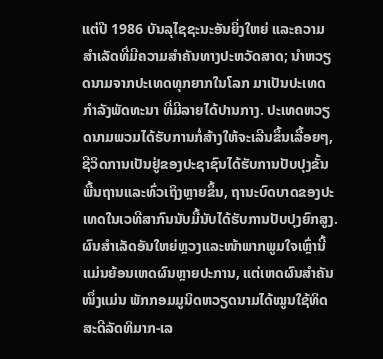ແຕ່ປີ 1986 ບັນລຸໄຊຊະນະອັນຍິ່ງໃຫຍ່ ແລະຄວາມສຳເລັດທີ່ມີຄວາມສຳຄັນທາງປະຫວັດສາດ; ນຳຫວຽດນາມຈາກປະເທດທຸກຍາກໃນໂລກ ມາເປັນປະເທດກຳລັງພັດທະນາ ທີ່ມີລາຍໄດ້ປານກາງ. ປະເທດຫວຽດນາມພວມໄດ້ຮັບການກໍ່ສ້າງໃຫ້ຈະເລີນຂຶ້ນເລື້ອຍໆ, ຊີວິດການເປັນຢູ່ຂອງປະຊາຊົນໄດ້ຮັບການປັບປຸງຂັ້ນພື້ນຖານແລະທົ່ວເຖິງຫຼາຍຂຶ້ນ, ຖານະບົດບາດຂອງປະເທດໃນເວທີສາກົນນັບມື້ນັບໄດ້ຮັບການປັບປຸງຍົກສູງ. ຜົນສຳເລັດອັນໃຫຍ່ຫຼວງແລະໜ້າພາກພູມໃຈເຫຼົ່ານີ້ ແມ່ນຍ້ອນເຫດຜົນຫຼາຍປະການ, ແຕ່ເຫດຜົນສຳຄັນໜຶ່ງແມ່ນ ພັກກອມມູນິດຫວຽດນາມໄດ້ໝູນໃຊ້ທິດສະດີລັດທິມາກ-ເລ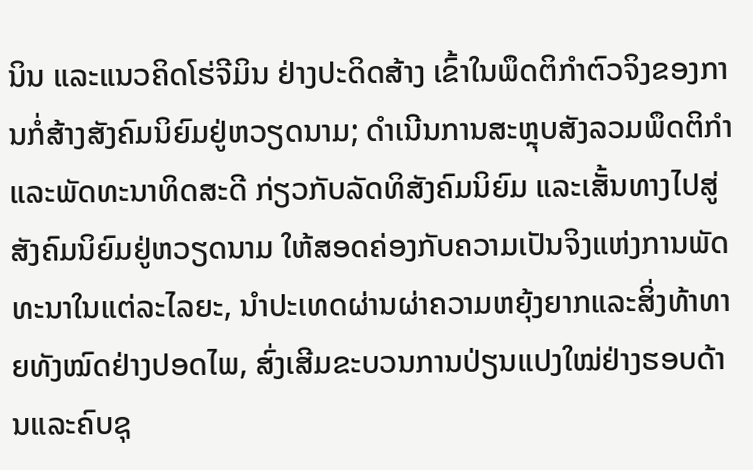ນິນ ແລະແນວຄິດໂຮ່ຈີມິນ ຢ່າງປະດິດສ້າງ ເຂົ້າໃນພຶດຕິກຳຕົວຈິງຂອງການກໍ່ສ້າງສັງຄົມນິຍົມຢູ່ຫວຽດນາມ; ດຳເນີນການສະຫຼຸບສັງລວມພຶດຕິກຳ ແລະພັດທະນາທິດສະດີ ກ່ຽວກັບລັດທິສັງຄົມນິຍົມ ແລະເສັ້ນທາງໄປສູ່ສັງຄົມນິຍົມຢູ່ຫວຽດນາມ ໃຫ້ສອດຄ່ອງກັບຄວາມເປັນຈິງແຫ່ງການພັດທະນາໃນແຕ່ລະໄລຍະ, ນຳປະເທດຜ່ານຜ່າຄວາມຫຍຸ້ງຍາກແລະສິ່ງທ້າທາຍທັງໝົດຢ່າງປອດໄພ, ສົ່ງເສີມຂະບວນການປ່ຽນແປງໃໝ່ຢ່າງຮອບດ້ານແລະຄົບຊຸ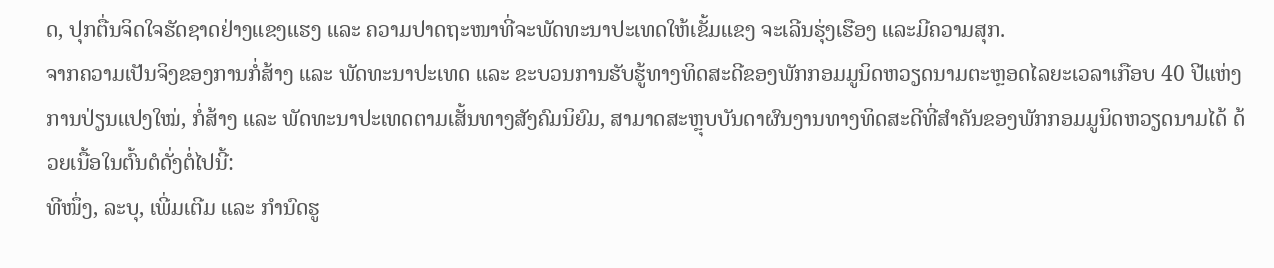ດ, ປຸກຕື່ນຈິດໃຈຮັດຊາດຢ່າງແຂງແຮງ ແລະ ຄວາມປາດຖະໜາທີ່ຈະພັດທະນາປະເທດໃຫ້ເຂັ້ມແຂງ ຈະເລີນຮຸ່ງເຮືອງ ແລະມີຄວາມສຸກ.
ຈາກຄວາມເປັນຈິງຂອງການກໍ່ສ້າງ ແລະ ພັດທະນາປະເທດ ແລະ ຂະບວນການຮັບຮູ້ທາງທິດສະດີຂອງພັກກອມມູນິດຫວຽດນາມຕະຫຼອດໄລຍະເວລາເກືອບ 40 ປີແຫ່ງການປ່ຽນແປງໃໝ່, ກໍ່ສ້າງ ແລະ ພັດທະນາປະເທດຕາມເສັ້ນທາງສັງຄົມນິຍົມ, ສາມາດສະຫຼຸບບັນດາຜົນງານທາງທິດສະດີທີ່ສຳຄັນຂອງພັກກອມມູນິດຫວຽດນາມໄດ້ ດ້ວຍເນື້ອໃນຕົ້ນຕໍດັ່ງຕໍ່ໄປນີ້:
ທີໜຶ່ງ, ລະບຸ, ເພີ່ມເຕີມ ແລະ ກຳນົດຮູ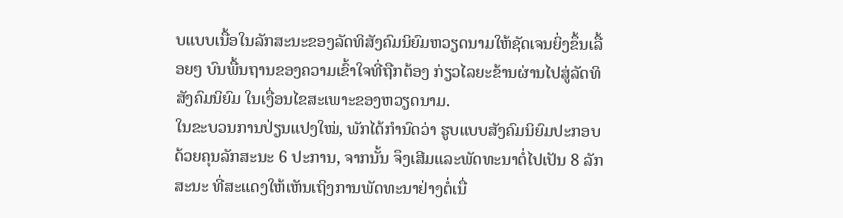ບແບບເນື້ອໃນລັກສະນະຂອງລັດທິສັງຄົມນິຍົມຫວຽດນາມໃຫ້ຊັດເຈນຍິ່ງຂຶ້ນເລື້ອຍໆ ບົນພື້ນຖານຂອງຄວາມເຂົ້າໃຈທີ່ຖືກຕ້ອງ ກ່ຽວໄລຍະຂ້ານຜ່ານໄປສູ່ລັດທິສັງຄົມນິຍົມ ໃນເງື່ອນໄຂສະເພາະຂອງຫວຽດນາມ.
ໃນຂະບວນການປ່ຽນແປງໃໝ່, ພັກໄດ້ກຳນົດວ່າ ຮູບແບບສັງຄົມນິຍົມປະກອບດ້ວຍຄຸນລັກສະນະ 6 ປະການ, ຈາກນັ້ນ ຈຶງເສີມແລະພັດທະນາຕໍ່ໄປເປັນ 8 ລັກສະນະ ທີ່ສະແດງໃຫ້ເຫັນເຖິງການພັດທະນາຢ່າງຕໍ່ເນື່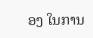ອງ ໃນການ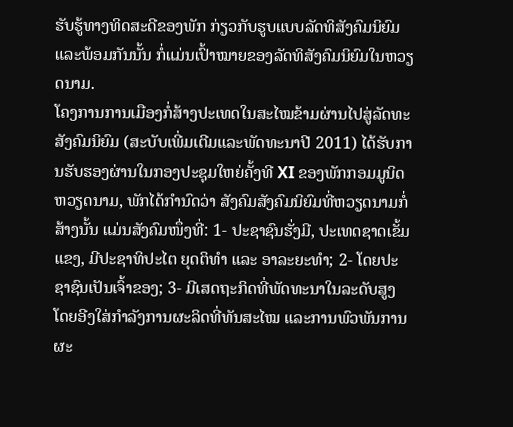ຮັບຮູ້ທາງທິດສະດີຂອງພັກ ກ່ຽວກັບຮູບແບບລັດທິສັງຄົມນິຍົມ ແລະພ້ອມກັນນັ້ນ ກໍ່ແມ່ນເປົ້າໝາຍຂອງລັດທິສັງຄົມນິຍົມໃນຫວຽດນາມ.
ໂຄງການການເມືອງກໍ່ສ້າງປະເທດໃນສະໄໝຂ້າມຜ່ານໄປສູ່ລັດທະສັງຄົມນິຍົມ (ສະບັບເພີ່ມເຕີມແລະພັດທະນາປີ 2011) ໄດ້ຮັບການຮັບຮອງຜ່ານໃນກອງປະຊຸມໃຫຍ່ຄັ້ງທີ XI ຂອງພັກກອມມູນິດຫວຽດນາມ, ພັກໄດ້ກຳນົດວ່າ ສັງຄົມສັງຄົມນິຍົມທີ່ຫວຽດນາມກໍ່ສ້າງນັ້ນ ແມ່ນສັງຄົມໜຶ່ງທີ່: 1- ປະຊາຊົນຮັ່ງມີ, ປະເທດຊາດເຂັ້ມແຂງ, ມີປະຊາທິປະໄຕ ຍຸດຕິທຳ ແລະ ອາລະຍະທຳ; 2- ໂດຍປະຊາຊົນເປັນເຈົ້າຂອງ; 3- ມີເສດຖະກິດທີ່ພັດທະນາໃນລະດັບສູງ ໂດຍອີງໃສ່ກຳລັງການຜະລິດທີ່ທັນສະໄໝ ແລະການພົວພັນການຜະ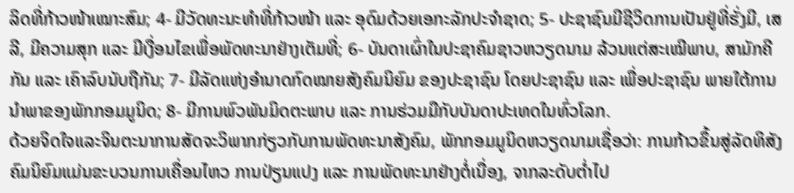ລິດທີ່ກ້າວໜ້າເໝາະສົມ; 4- ມີວັດທະນະທຳທີ່ກ້າວໜ້າ ແລະ ອຸດົມດ້ວຍເອກະລັກປະຈຳຊາດ; 5- ປະຊາຊົນມີຊີວິດການເປັນຢູ່ທີ່ຮັ່ງມີ, ເສລີ, ມີຄວາມສຸກ ແລະ ມີເງື່ອນໄຂເພື່ອພັດທະນາຢ່າງເຕັມທີ່; 6- ບັນດາເຜົ່າໃນປະຊາຄົມຊາວຫວຽດນາມ ລ້ວນແຕ່ສະເໝີພາບ, ສາມັກຄີກັນ ແລະ ເຄົາລົບນັບຖືກັນ; 7- ມີລັດແຫ່ງອຳນາດກົດໝາຍສັງຄົມນິຍົມ ຂອງປະຊາຊົນ ໂດຍປະຊາຊົນ ແລະ ເພື່ອປະຊາຊົນ ພາຍໃຕ້ການນຳພາຂອງພັກກອມມູນິດ; 8- ມີການພົວພັນມິດຕະພາບ ແລະ ການຮ່ວມມືກັບບັນດາປະເທດໃນທົ່ວໂລກ.
ດ້ວຍຈິດໃຈແລະຈິນຕະນາການສັດຈະວິພາກກ່ຽວກັບການພັດທະນາສັງຄົມ, ພັກກອມມູນິດຫວຽດນາມເຊື່ອວ່າ: ການກ້າວຂຶ້ນສູ່ລັດທິສັງຄົມນິຍົມແມ່ນຂະບວນການເຄື່ອນໄຫວ ການປ່ຽນແປງ ແລະ ການພັດທະນາຢ່າງຕໍ່ເນື່ອງ, ຈາກລະດັບຕ່ຳໄປ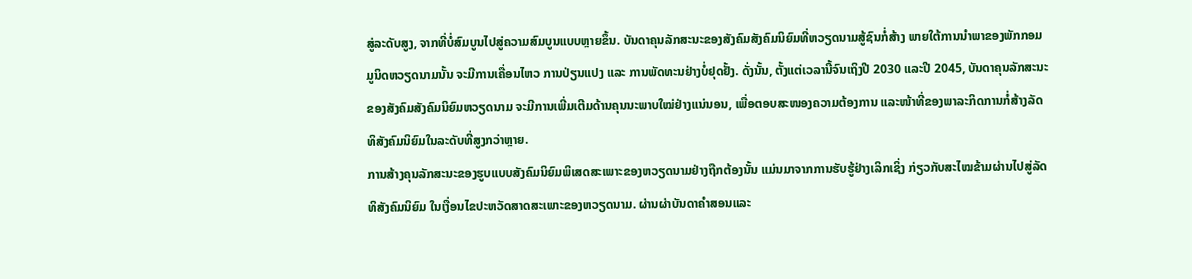ສູ່ລະດັບສູງ, ຈາກທີ່ບໍ່ສົມບູນໄປສູ່ຄວາມສົມບູນແບບຫຼາຍຂຶ້ນ. ບັນດາຄຸນລັກສະນະຂອງສັງຄົມສັງຄົມນິຍົມທີ່ຫວຽດນາມສູ້ຊົນກໍ່ສ້າງ ພາຍໃຕ້ການນຳພາຂອງພັກກອມມູນິດຫວຽດນາມນັ້ນ ຈະມີການເຄື່ອນໄຫວ ການປ່ຽນແປງ ແລະ ການພັດທະນຢ່າງບໍ່ຢຸດຢັ້ງ. ດັ່ງນັ້ນ, ຕັ້ງແຕ່ເວລານີ້ຈົນເຖິງປີ 2030 ແລະປີ 2045, ບັນດາຄຸນລັກສະນະຂອງສັງຄົມສັງຄົມນິຍົມຫວຽດນາມ ຈະມີການເພີ່ມເຕີມດ້ານຄຸນນະພາບໃໝ່ຢ່າງແນ່ນອນ, ເພື່ອຕອບສະໜອງຄວາມຕ້ອງການ ແລະໜ້າທີ່ຂອງພາລະກິດການກໍ່ສ້າງລັດທິສັງຄົມນິຍົມໃນລະດັບທີ່ສູງກວ່າຫຼາຍ.
ການສ້າງຄຸນລັກສະນະຂອງຮູບແບບສັງຄົມນິຍົມພິເສດສະເພາະຂອງຫວຽດນາມຢ່າງຖືກຕ້ອງນັ້ນ ແມ່ນມາຈາກການຮັບຮູ້ຢ່າງເລິກເຊິ່ງ ກ່ຽວກັບສະໄໝຂ້າມຜ່ານໄປສູ່ລັດທິສັງຄົມນິຍົມ ໃນເງື່ອນໄຂປະຫວັດສາດສະເພາະຂອງຫວຽດນາມ. ຜ່ານຜ່າບັນດາຄຳສອນແລະ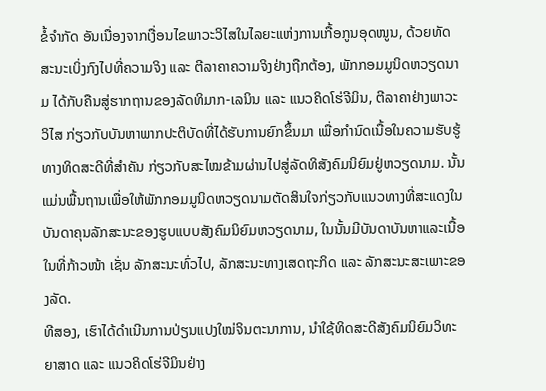ຂໍ້ຈຳກັດ ອັນເນື່ອງຈາກເງື່ອນໄຂພາວະວິໄສໃນໄລຍະແຫ່ງການເກື້ອກູນອຸດໜູນ, ດ້ວຍທັດສະນະເບິ່ງກົງໄປທີ່ຄວາມຈິງ ແລະ ຕີລາຄາຄວາມຈິງຢ່າງຖືກຕ້ອງ, ພັກກອມມູນິດຫວຽດນາມ ໄດ້ກັບຄືນສູ່ຮາກຖານຂອງລັດທິມາກ-ເລນິນ ແລະ ແນວຄິດໂຮ່ຈີມິນ, ຕີລາຄາຢ່າງພາວະວິໄສ ກ່ຽວກັບບັນຫາພາກປະຕິບັດທີ່ໄດ້ຮັບການຍົກຂຶ້ນມາ ເພື່ອກຳນົດເນື້ອໃນຄວາມຮັບຮູ້ທາງທິດສະດີທີ່ສຳຄັນ ກ່ຽວກັບສະໄໝຂ້າມຜ່ານໄປສູ່ລັດທິສັງຄົມນິຍົມຢູ່ຫວຽດນາມ. ນັ້ນແມ່ນພື້ນຖານເພື່ອໃຫ້ພັກກອມມູນິດຫວຽດນາມຕັດສິນໃຈກ່ຽວກັບແນວທາງທີ່ສະແດງໃນບັນດາຄຸນລັກສະນະຂອງຮູບແບບສັງຄົມນິຍົມຫວຽດນາມ, ໃນນັ້ນມີບັນດາບັນຫາແລະເນື້ອໃນທີ່ກ້າວໜ້າ ເຊັ່ນ ລັກສະນະທົ່ວໄປ, ລັກສະນະທາງເສດຖະກິດ ແລະ ລັກສະນະສະເພາະຂອງລັດ.
ທີສອງ, ເຮົາໄດ້ດຳເນີນການປ່ຽນແປງໃໝ່ຈິນຕະນາການ, ນຳໃຊ້ທິດສະດີສັງຄົມນິຍົມວິທະຍາສາດ ແລະ ແນວຄິດໂຮ່ຈີມິນຢ່າງ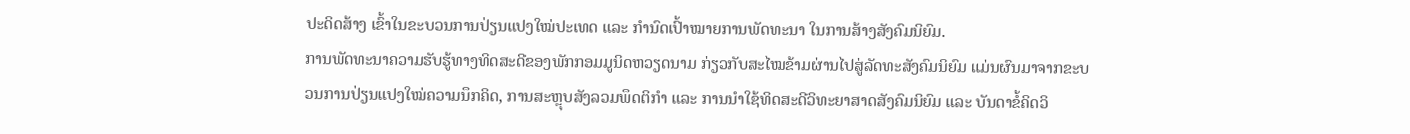ປະດິດສ້າງ ເຂົ້າໃນຂະບວນການປ່ຽນແປງໃໝ່ປະເທດ ແລະ ກຳນົດເປົ້າໝາຍການພັດທະນາ ໃນການສ້າງສັງຄົມນິຍົມ.
ການພັດທະນາຄວາມຮັບຮູ້ທາງທິດສະດີຂອງພັກກອມມູນິດຫວຽດນາມ ກ່ຽວກັບສະໄໝຂ້າມຜ່ານໄປສູ່ລັດທະສັງຄົມນິຍົມ ແມ່ນຜົນມາຈາກຂະບວນການປ່ຽນແປງໃໝ່ຄວາມນຶກຄິດ, ການສະຫຼຸບສັງລວມພຶດຕິກຳ ແລະ ການນຳໃຊ້ທິດສະດີວິທະຍາສາດສັງຄົມນິຍົມ ແລະ ບັນດາຂໍ້ຄິດວິ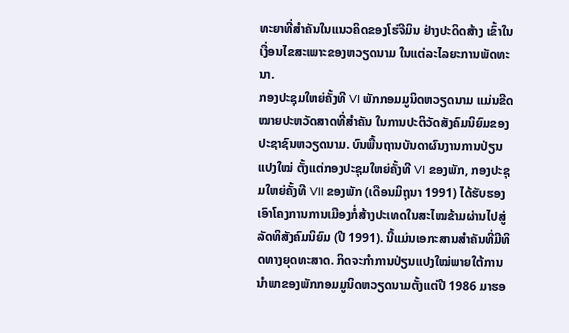ທະຍາທີ່ສຳຄັນໃນແນວຄິດຂອງໂຮ່ຈີມິນ ຢ່າງປະດິດສ້າງ ເຂົ້າໃນເງື່ອນໄຂສະເພາະຂອງຫວຽດນາມ ໃນແຕ່ລະໄລຍະການພັດທະນາ.
ກອງປະຊຸມໃຫຍ່ຄັ້ງທີ VI ພັກກອມມູນິດຫວຽດນາມ ແມ່ນຂີດໝາຍປະຫວັດສາດທີ່ສຳຄັນ ໃນການປະຕິວັດສັງຄົມນິຍົມຂອງປະຊາຊົນຫວຽດນາມ. ບົນພື້ນຖານບັນດາຜົນງານການປ່ຽນແປງໃໝ່ ຕັ້ງແຕ່ກອງປະຊຸມໃຫຍ່ຄັ້ງທີ VI ຂອງພັກ, ກອງປະຊຸມໃຫຍ່ຄັ້ງທີ VII ຂອງພັກ (ເດືອນມິຖຸນາ 1991) ໄດ້ຮັບຮອງເອົາໂຄງການການເມືອງກໍ່ສ້າງປະເທດໃນສະໄໝຂ້າມຜ່ານໄປສູ່ລັດທິສັງຄົມນິຍົມ (ປີ 1991). ນີ້ແມ່ນເອກະສານສໍາຄັນທີ່ມີທິດທາງຍຸດທະສາດ. ກິດຈະກຳການປ່ຽນແປງໃໝ່ພາຍໃຕ້ການນຳພາຂອງພັກກອມມູນິດຫວຽດນາມຕັ້ງແຕ່ປີ 1986 ມາຮອ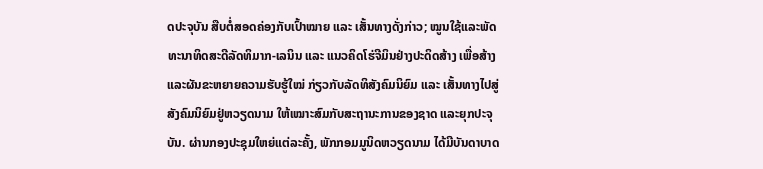ດປະຈຸບັນ ສືບຕໍ່ສອດຄ່ອງກັບເປົ້າໝາຍ ແລະ ເສັ້ນທາງດັ່ງກ່າວ; ໝູນໃຊ້ແລະພັດທະນາທິດສະດີລັດທິມາກ-ເລນິນ ແລະ ແນວຄິດໂຮ່ຈີມິນຢ່າງປະດິດສ້າງ ເພື່ອສ້າງແລະຜັນຂະຫຍາຍຄວາມຮັບຮູ້ໃໝ່ ກ່ຽວກັບລັດທິສັງຄົມນິຍົມ ແລະ ເສັ້ນທາງໄປສູ່ສັງຄົມນິຍົມຢູ່ຫວຽດນາມ ໃຫ້ເໝາະສົມກັບສະຖານະການຂອງຊາດ ແລະຍຸກປະຈຸບັນ. ຜ່ານກອງປະຊຸມໃຫຍ່ແຕ່ລະຄັ້ງ, ພັກກອມມູນິດຫວຽດນາມ ໄດ້ມີບັນດາບາດ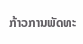ກ້າວການພັດທະ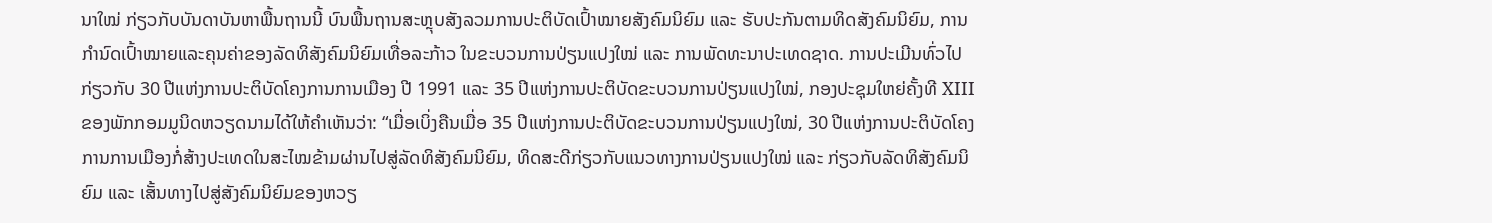ນາໃໝ່ ກ່ຽວກັບບັນດາບັນຫາພື້ນຖານນີ້ ບົນພື້ນຖານສະຫຼຸບສັງລວມການປະຕິບັດເປົ້າໝາຍສັງຄົມນິຍົມ ແລະ ຮັບປະກັນຕາມທິດສັງຄົມນິຍົມ, ການກຳນົດເປົ້າໝາຍແລະຄຸນຄ່າຂອງລັດທິສັງຄົມນິຍົມເທື່ອລະກ້າວ ໃນຂະບວນການປ່ຽນແປງໃໝ່ ແລະ ການພັດທະນາປະເທດຊາດ. ການປະເມີນທົ່ວໄປກ່ຽວກັບ 30 ປີແຫ່ງການປະຕິບັດໂຄງການການເມືອງ ປີ 1991 ແລະ 35 ປີແຫ່ງການປະຕິບັດຂະບວນການປ່ຽນແປງໃໝ່, ກອງປະຊຸມໃຫຍ່ຄັ້ງທີ XIII ຂອງພັກກອມມູນິດຫວຽດນາມໄດ້ໃຫ້ຄຳເຫັນວ່າ: “ເມື່ອເບິ່ງຄືນເມື່ອ 35 ປີແຫ່ງການປະຕິບັດຂະບວນການປ່ຽນແປງໃໝ່, 30 ປີແຫ່ງການປະຕິບັດໂຄງການການເມືອງກໍ່ສ້າງປະເທດໃນສະໄໝຂ້າມຜ່ານໄປສູ່ລັດທິສັງຄົມນິຍົມ, ທິດສະດີກ່ຽວກັບແນວທາງການປ່ຽນແປງໃໝ່ ແລະ ກ່ຽວກັບລັດທິສັງຄົມນິຍົມ ແລະ ເສັ້ນທາງໄປສູ່ສັງຄົມນິຍົມຂອງຫວຽ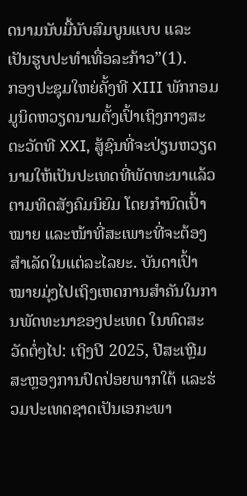ດນາມນັບມື້ນັບສົມບູນແບບ ແລະ ເປັນຮູບປະທຳເທື່ອລະກ້າວ”(1).
ກອງປະຊຸມໃຫຍ່ຄັ້ງທີ XIII ພັກກອມມູນິດຫວຽດນາມຕັ້ງເປົ້າເຖິງກາງສະຕະວັດທີ XXI, ສູ້ຊົນທີ່ຈະປ່ຽນຫວຽດນາມໃຫ້ເປັນປະເທດທີ່ພັດທະນາແລ້ວ ຕາມທິດສັງຄົມນິຍົມ ໂດຍກຳນົດເປົ້າໝາຍ ແລະໜ້າທີ່ສະເພາະທີ່ຈະຕ້ອງສຳເລັດໃນແຕ່ລະໄລຍະ. ບັນດາເປົ້າໝາຍມຸ່ງໄປເຖິງເຫດການສຳຄັນໃນການພັດທະນາຂອງປະເທດ ໃນທົດສະວັດຕໍ່ໆໄປ: ເຖິງປີ 2025, ປີສະເຫຼີມສະຫຼອງການປົດປ່ອຍພາກໃຕ້ ແລະຮ່ວມປະເທດຊາດເປັນເອກະພາ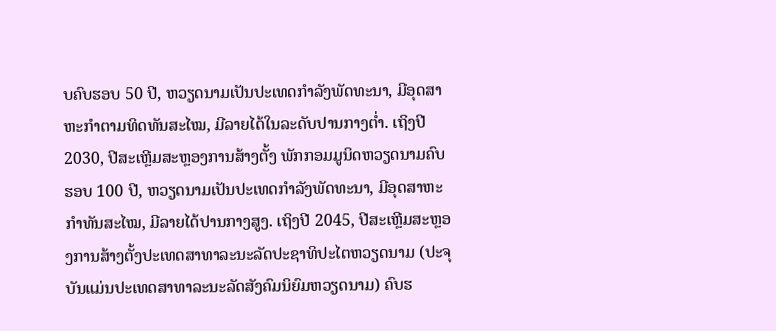ບຄົບຮອບ 50 ປີ, ຫວຽດນາມເປັນປະເທດກຳລັງພັດທະນາ, ມີອຸດສາຫະກຳຕາມທິດທັນສະໄໝ, ມີລາຍໄດ້ໃນລະດັບປານກາງຕ່ຳ. ເຖິງປີ 2030, ປີສະເຫຼີມສະຫຼອງການສ້າງຕັ້ງ ພັກກອມມູນິດຫວຽດນາມຄົບຮອບ 100 ປີ, ຫວຽດນາມເປັນປະເທດກຳລັງພັດທະນາ, ມີອຸດສາຫະກຳທັນສະໄໝ, ມີລາຍໄດ້ປານກາງສູງ. ເຖິງປີ 2045, ປີສະເຫຼີມສະຫຼອງການສ້າງຕັ້ງປະເທດສາທາລະນະລັດປະຊາທິປະໄຕຫວຽດນາມ (ປະຈຸບັນແມ່ນປະເທດສາທາລະນະລັດສັງຄົມນິຍົມຫວຽດນາມ) ຄົບຮ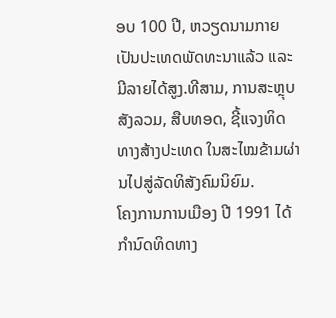ອບ 100 ປີ, ຫວຽດນາມກາຍເປັນປະເທດພັດທະນາແລ້ວ ແລະມີລາຍໄດ້ສູງ.ທີສາມ, ການສະຫຼຸບສັງລວມ, ສືບທອດ, ຊີ້ແຈງທິດທາງສ້າງປະເທດ ໃນສະໄໝຂ້າມຜ່ານໄປສູ່ລັດທິສັງຄົມນິຍົມ.
ໂຄງການການເມືອງ ປີ 1991 ໄດ້ກຳນົດທິດທາງ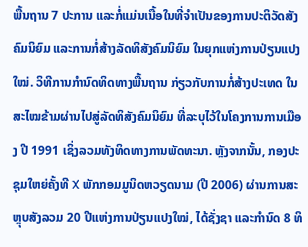ພື້ນຖານ 7 ປະການ ແລະກໍ່ແມ່ນເນື້ອໃນທີ່ຈຳເປັນຂອງການປະຕິວັດສັງຄົມນິຍົມ ແລະການກໍ່ສ້າງລັດທິສັງຄົມນິຍົມ ໃນຍຸກແຫ່ງການປ່ຽນແປງໃໝ່. ວິທີການກຳນົດທິດທາງພື້ນຖານ ກ່ຽວກັບການກໍ່ສ້າງປະເທດ ໃນສະໄໝຂ້າມຜ່ານໄປສູ່ລັດທິສັງຄົມນິຍົມ ທີ່ລະບຸໄວ້ໃນໂຄງການການເມືອງ ປີ 1991 ເຊິ່ງລວມທັງທິດທາງການພັດທະນາ. ຫຼັງຈາກນັ້ນ, ກອງປະຊຸມໃຫຍ່ຄັ້ງທີ X ພັກກອມມູນິດຫວຽດນາມ (ປີ 2006) ຜ່ານການສະຫຼຸບສັງລວມ 20 ປີແຫ່ງການປ່ຽນແປງໃໝ່, ໄດ້ຊັ່ງຊາ ແລະກຳນົດ 8 ທິ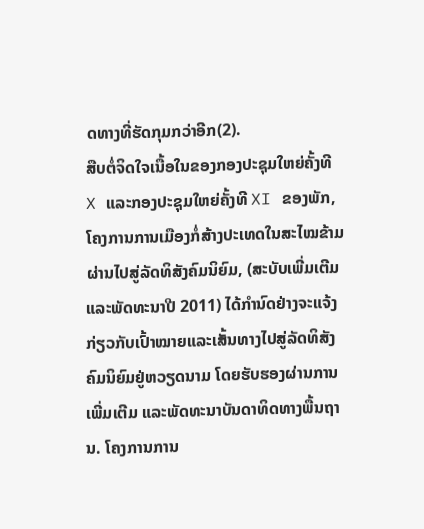ດທາງທີ່ຮັດກຸມກວ່າອີກ(2).
ສືບຕໍ່ຈິດໃຈເນື້ອໃນຂອງກອງປະຊຸມໃຫຍ່ຄັ້ງທີ X ແລະກອງປະຊຸມໃຫຍ່ຄັ້ງທີ XI ຂອງພັກ, ໂຄງການການເມືອງກໍ່ສ້າງປະເທດໃນສະໄໝຂ້າມຜ່ານໄປສູ່ລັດທິສັງຄົມນິຍົມ, (ສະບັບເພີ່ມເຕີມແລະພັດທະນາປີ 2011) ໄດ້ກຳນົດຢ່າງຈະແຈ້ງກ່ຽວກັບເປົ້າໝາຍແລະເສັ້ນທາງໄປສູ່ລັດທິສັງຄົມນິຍົມຢູ່ຫວຽດນາມ ໂດຍຮັບຮອງຜ່ານການເພີ່ມເຕີມ ແລະພັດທະນາບັນດາທິດທາງພື້ນຖານ. ໂຄງການການ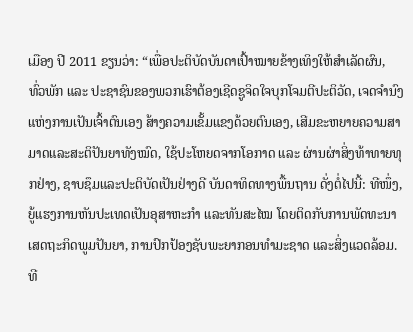ເມືອງ ປີ 2011 ຂຽນວ່າ: “ເພື່ອປະຕິບັດບັນດາເປົ້າໝາຍຂ້າງເທິງໃຫ້ສຳເລັດຜົນ, ທົ່ວພັກ ແລະ ປະຊາຊົນຂອງພວກເຮົາຕ້ອງເຊີດຊູຈິດໃຈບຸກໂຈມຕີປະຕິວັດ, ເຈດຈຳນົງແຫ່ງການເປັນເຈົ້າຕົນເອງ ສ້າງຄວາມເຂັ້ມແຂງດ້ວຍຕົນເອງ, ເສີມຂະຫຍາຍຄວາມສາມາດແລະສະຕິປັນຍາທັງໝົດ, ໃຊ້ປະໂຫຍດຈາກໂອກາດ ແລະ ຜ່ານຜ່າສິ່ງທ້າທາຍທຸກຢ່າງ, ຊາບຊຶມແລະປະຕິບັດເປັນຢ່າງດີ ບັນດາທິດທາງພື້ນຖານ ດັ່ງຕໍ່ໄປນີ້: ທີໜຶ່ງ, ຍູ້ແຮງການຫັນປະເທດເປັນອຸສາຫະກຳ ແລະທັນສະໄໝ ໂດຍຕິດກັບການພັດທະນາເສດຖະກິດພູມປັນຍາ, ການປົກປ້ອງຊັບພະຍາກອນທຳມະຊາດ ແລະສິ່ງແວດລ້ອມ. ທີ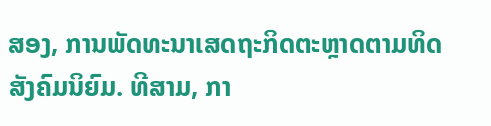ສອງ, ການພັດທະນາເສດຖະກິດຕະຫຼາດຕາມທິດສັງຄົມນິຍົມ. ທີສາມ, ກາ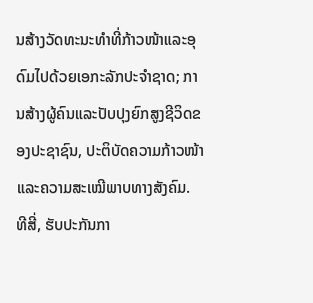ນສ້າງວັດທະນະທຳທີ່ກ້າວໜ້າແລະອຸດົມໄປດ້ວຍເອກະລັກປະຈຳຊາດ; ການສ້າງຜູ້ຄົນແລະປັບປຸງຍົກສູງຊີວິດຂອງປະຊາຊົນ, ປະຕິບັດຄວາມກ້າວໜ້າ ແລະຄວາມສະເໝີພາບທາງສັງຄົມ. ທີສີ່, ຮັບປະກັນກາ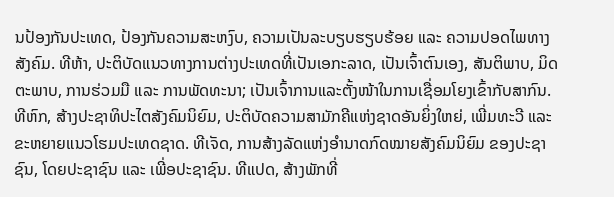ນປ້ອງກັນປະເທດ, ປ້ອງກັນຄວາມສະຫງົບ, ຄວາມເປັນລະບຽບຮຽບຮ້ອຍ ແລະ ຄວາມປອດໄພທາງສັງຄົມ. ທີຫ້າ, ປະຕິບັດແນວທາງການຕ່າງປະເທດທີ່ເປັນເອກະລາດ, ເປັນເຈົ້າຕົນເອງ, ສັນຕິພາບ, ມິດຕະພາບ, ການຮ່ວມມື ແລະ ການພັດທະນາ; ເປັນເຈົ້າການແລະຕັ້ງໜ້າໃນການເຊື່ອມໂຍງເຂົ້າກັບສາກົນ. ທີຫົກ, ສ້າງປະຊາທິປະໄຕສັງຄົມນິຍົມ, ປະຕິບັດຄວາມສາມັກຄີແຫ່ງຊາດອັນຍິ່ງໃຫຍ່, ເພີ່ມທະວີ ແລະ ຂະຫຍາຍແນວໂຮມປະເທດຊາດ. ທີເຈັດ, ການສ້າງລັດແຫ່ງອຳນາດກົດໝາຍສັງຄົມນິຍົມ ຂອງປະຊາຊົນ, ໂດຍປະຊາຊົນ ແລະ ເພີ່ອປະຊາຊົນ. ທີແປດ, ສ້າງພັກທີ່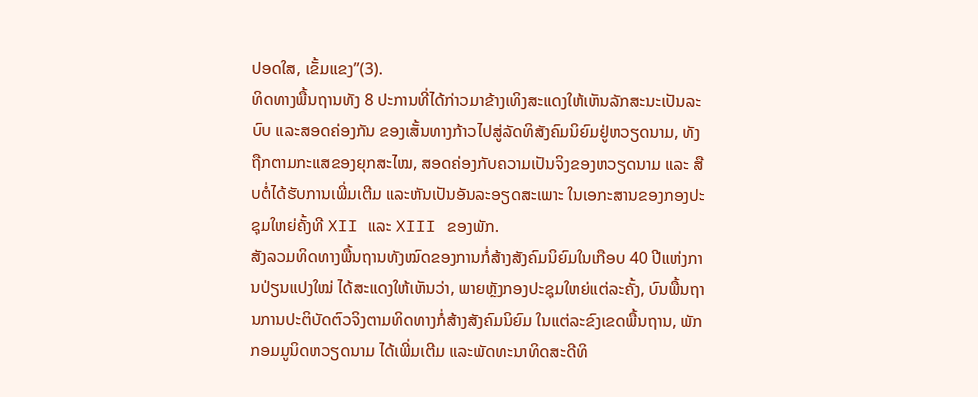ປອດໃສ, ເຂັ້ມແຂງ”(3).
ທິດທາງພື້ນຖານທັງ 8 ປະການທີ່ໄດ້ກ່າວມາຂ້າງເທິງສະແດງໃຫ້ເຫັນລັກສະນະເປັນລະບົບ ແລະສອດຄ່ອງກັນ ຂອງເສັ້ນທາງກ້າວໄປສູ່ລັດທິສັງຄົມນິຍົມຢູ່ຫວຽດນາມ, ທັງຖືກຕາມກະແສຂອງຍຸກສະໄໝ, ສອດຄ່ອງກັບຄວາມເປັນຈິງຂອງຫວຽດນາມ ແລະ ສືບຕໍ່ໄດ້ຮັບການເພີ່ມເຕີມ ແລະຫັນເປັນອັນລະອຽດສະເພາະ ໃນເອກະສານຂອງກອງປະຊຸມໃຫຍ່ຄັ້ງທີ XII ແລະ XIII ຂອງພັກ.
ສັງລວມທິດທາງພື້ນຖານທັງໝົດຂອງການກໍ່ສ້າງສັງຄົມນິຍົມໃນເກືອບ 40 ປີແຫ່ງການປ່ຽນແປງໃໝ່ ໄດ້ສະແດງໃຫ້ເຫັນວ່າ, ພາຍຫຼັງກອງປະຊຸມໃຫຍ່ແຕ່ລະຄັ້ງ, ບົນພື້ນຖານການປະຕິບັດຕົວຈິງຕາມທິດທາງກໍ່ສ້າງສັງຄົມນິຍົມ ໃນແຕ່ລະຂົງເຂດພື້ນຖານ, ພັກກອມມູນິດຫວຽດນາມ ໄດ້ເພີ່ມເຕີມ ແລະພັດທະນາທິດສະດີທິ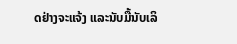ດຢ່າງຈະແຈ້ງ ແລະນັບມື້ນັບເລິ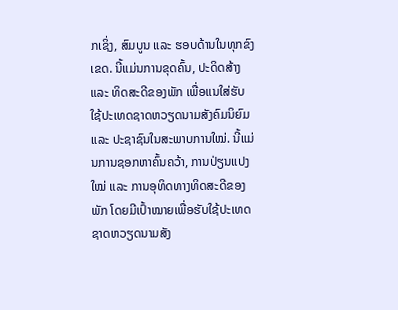ກເຊິ່ງ, ສົມບູນ ແລະ ຮອບດ້ານໃນທຸກຂົງເຂດ. ນີ້ແມ່ນການຂຸດຄົ້ນ, ປະດິດສ້າງ ແລະ ທິດສະດີຂອງພັກ ເພື່ອແນໃສ່ຮັບໃຊ້ປະເທດຊາດຫວຽດນາມສັງຄົມນິຍົມ ແລະ ປະຊາຊົນໃນສະພາບການໃໝ່. ນີ້ແມ່ນການຊອກຫາຄົ້ນຄວ້າ, ການປ່ຽນແປງໃໝ່ ແລະ ການອຸທິດທາງທິດສະດີຂອງພັກ ໂດຍມີເປົ້າໝາຍເພື່ອຮັບໃຊ້ປະເທດຊາດຫວຽດນາມສັງ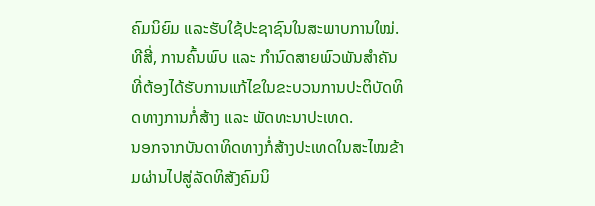ຄົມນິຍົມ ແລະຮັບໃຊ້ປະຊາຊົນໃນສະພາບການໃໝ່.
ທີສີ່, ການຄົ້ນພົບ ແລະ ກຳນົດສາຍພົວພັນສຳຄັນທີ່ຕ້ອງໄດ້ຮັບການແກ້ໄຂໃນຂະບວນການປະຕິບັດທິດທາງການກໍ່ສ້າງ ແລະ ພັດທະນາປະເທດ.
ນອກຈາກບັນດາທິດທາງກໍ່ສ້າງປະເທດໃນສະໄໝຂ້າມຜ່ານໄປສູ່ລັດທິສັງຄົມນິ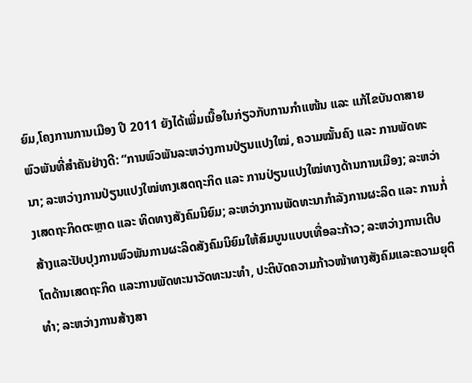ຍົມ,ໂຄງການການເມືອງ ປີ 2011 ຍັງໄດ້ເພີ່ມເນື້ອໃນກ່ຽວກັບການກຳແໜ້ນ ແລະ ແກ້ໄຂບັນດາສາຍພົວພັນທີ່ສຳຄັນຢ່າງດີ: “ການພົວພັນລະຫວ່າງການປ່ຽນແປງໃໝ່, ຄວາມໝັ້ນຄົງ ແລະ ການພັດທະນາ; ລະຫວ່າງການປ່ຽນແປງໃໝ່ທາງເສດຖະກິດ ແລະ ການປ່ຽນແປງໃໝ່ທາງດ້ານການເມືອງ; ລະຫວ່າງເສດຖະກິດຕະຫຼາດ ແລະ ທິດທາງສັງຄົມນິຍົມ; ລະຫວ່າງການພັດທະນາກໍາລັງການຜະລິດ ແລະ ການກໍ່ສ້າງແລະປັບປຸງການພົວພັນການຜະລິດສັງຄົມນິຍົມໃຫ້ສົມບູນແບບເທື່ອລະກ້າວ; ລະຫວ່າງການເຕີບໂຕດ້ານເສດຖະກິດ ແລະການພັດທະນາວັດທະນະທຳ, ປະຕິບັດຄວາມກ້າວໜ້າທາງສັງຄົມແລະຄວາມຍຸຕິທຳ; ລະຫວ່າງການສ້າງສາ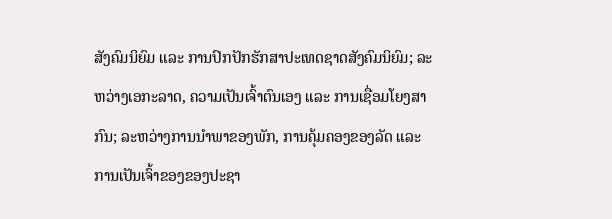ສັງຄົມນິຍົມ ແລະ ການປົກປັກຮັກສາປະເທດຊາດສັງຄົມນິຍົມ; ລະຫວ່າງເອກະລາດ, ຄວາມເປັນເຈົ້າຕົນເອງ ແລະ ການເຊື່ອມໂຍງສາກົນ; ລະຫວ່າງການນຳພາຂອງພັກ, ການຄຸ້ມຄອງຂອງລັດ ແລະ ການເປັນເຈົ້າຂອງຂອງປະຊາ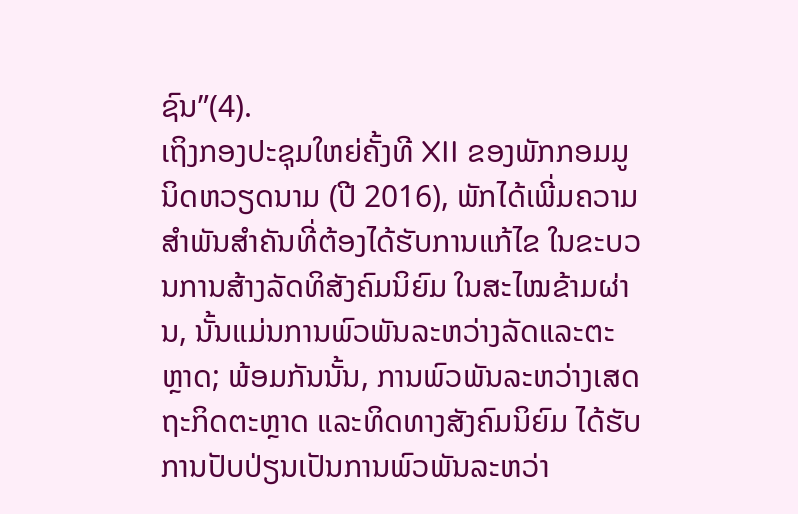ຊົນ”(4).
ເຖິງກອງປະຊຸມໃຫຍ່ຄັ້ງທີ XII ຂອງພັກກອມມູນິດຫວຽດນາມ (ປີ 2016), ພັກໄດ້ເພີ່ມຄວາມສຳພັນສຳຄັນທີ່ຕ້ອງໄດ້ຮັບການແກ້ໄຂ ໃນຂະບວນການສ້າງລັດທິສັງຄົມນິຍົມ ໃນສະໄໝຂ້າມຜ່ານ, ນັ້ນແມ່ນການພົວພັນລະຫວ່າງລັດແລະຕະຫຼາດ; ພ້ອມກັນນັ້ນ, ການພົວພັນລະຫວ່າງເສດຖະກິດຕະຫຼາດ ແລະທິດທາງສັງຄົມນິຍົມ ໄດ້ຮັບການປັບປ່ຽນເປັນການພົວພັນລະຫວ່າ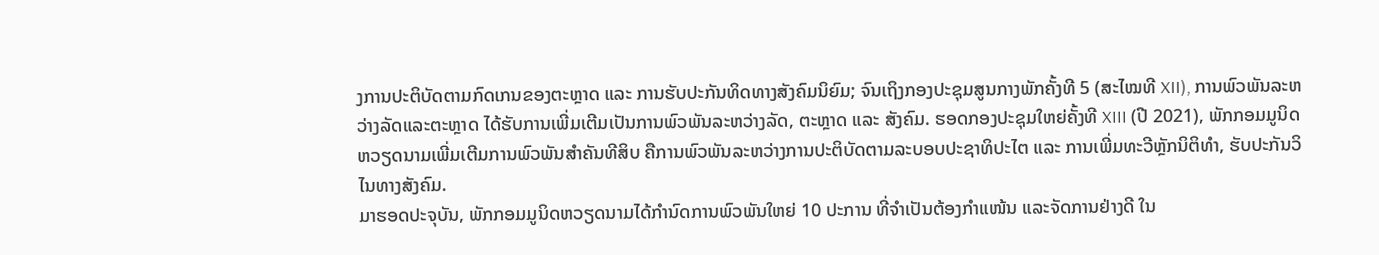ງການປະຕິບັດຕາມກົດເກນຂອງຕະຫຼາດ ແລະ ການຮັບປະກັນທິດທາງສັງຄົມນິຍົມ; ຈົນເຖິງກອງປະຊຸມສູນກາງພັກຄັ້ງທີ 5 (ສະໄໝທີ XII), ການພົວພັນລະຫວ່າງລັດແລະຕະຫຼາດ ໄດ້ຮັບການເພີ່ມເຕີມເປັນການພົວພັນລະຫວ່າງລັດ, ຕະຫຼາດ ແລະ ສັງຄົມ. ຮອດກອງປະຊຸມໃຫຍ່ຄັ້ງທີ XIII (ປີ 2021), ພັກກອມມູນິດຫວຽດນາມເພີ່ມເຕີມການພົວພັນສຳຄັນທີສິບ ຄືການພົວພັນລະຫວ່າງການປະຕິບັດຕາມລະບອບປະຊາທິປະໄຕ ແລະ ການເພີ່ມທະວີຫຼັກນິຕິທຳ, ຮັບປະກັນວິໄນທາງສັງຄົມ.
ມາຮອດປະຈຸບັນ, ພັກກອມມູນິດຫວຽດນາມໄດ້ກຳນົດການພົວພັນໃຫຍ່ 10 ປະການ ທີ່ຈຳເປັນຕ້ອງກຳແໜ້ນ ແລະຈັດການຢ່າງດີ ໃນ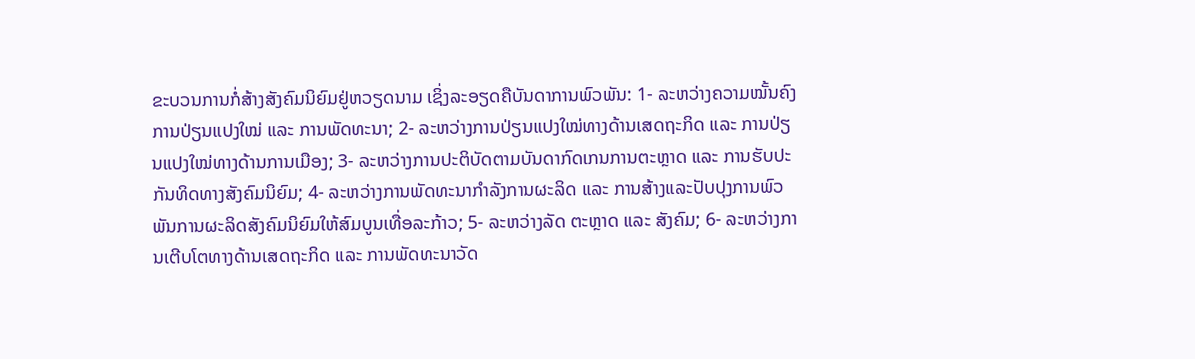ຂະບວນການກໍ່ສ້າງສັງຄົມນິຍົມຢູ່ຫວຽດນາມ ເຊິ່ງລະອຽດຄືບັນດາການພົວພັນ: 1- ລະຫວ່າງຄວາມໝັ້ນຄົງ ການປ່ຽນແປງໃໝ່ ແລະ ການພັດທະນາ; 2- ລະຫວ່າງການປ່ຽນແປງໃໝ່ທາງດ້ານເສດຖະກິດ ແລະ ການປ່ຽນແປງໃໝ່ທາງດ້ານການເມືອງ; 3- ລະຫວ່າງການປະຕິບັດຕາມບັນດາກົດເກນການຕະຫຼາດ ແລະ ການຮັບປະກັນທິດທາງສັງຄົມນິຍົມ; 4- ລະຫວ່າງການພັດທະນາກຳລັງການຜະລິດ ແລະ ການສ້າງແລະປັບປຸງການພົວພັນການຜະລິດສັງຄົມນິຍົມໃຫ້ສົມບູນເທື່ອລະກ້າວ; 5- ລະຫວ່າງລັດ ຕະຫຼາດ ແລະ ສັງຄົມ; 6- ລະຫວ່າງການເຕີບໂຕທາງດ້ານເສດຖະກິດ ແລະ ການພັດທະນາວັດ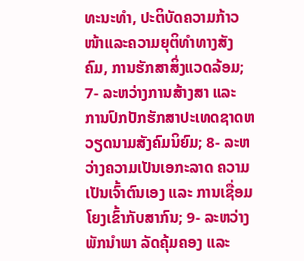ທະນະທຳ, ປະຕິບັດຄວາມກ້າວໜ້າແລະຄວາມຍຸຕິທຳທາງສັງຄົມ, ການຮັກສາສິ່ງແວດລ້ອມ; 7- ລະຫວ່າງການສ້າງສາ ແລະ ການປົກປັກຮັກສາປະເທດຊາດຫວຽດນາມສັງຄົມນິຍົມ; 8- ລະຫວ່າງຄວາມເປັນເອກະລາດ ຄວາມເປັນເຈົ້າຕົນເອງ ແລະ ການເຊື່ອມໂຍງເຂົ້າກັບສາກົນ; 9- ລະຫວ່າງພັກນຳພາ ລັດຄຸ້ມຄອງ ແລະ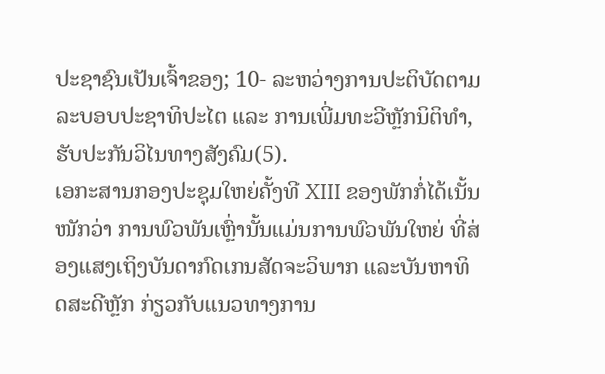ປະຊາຊົນເປັນເຈົ້າຂອງ; 10- ລະຫວ່າງການປະຕິບັດຕາມລະບອບປະຊາທິປະໄຕ ແລະ ການເພີ່ມທະວີຫຼັກນິຕິທຳ, ຮັບປະກັນວິໄນທາງສັງຄົມ(5).
ເອກະສານກອງປະຊຸມໃຫຍ່ຄັ້ງທີ XIII ຂອງພັກກໍ່ໄດ້ເນັ້ນໜັກວ່າ ການພົວພັນເຫຼົ່ານັ້ນແມ່ນການພົວພັນໃຫຍ່ ທີ່ສ່ອງແສງເຖິງບັນດາກົດເກນສັດຈະວິພາກ ແລະບັນຫາທິດສະດີຫຼັກ ກ່ຽວກັບແນວທາງການ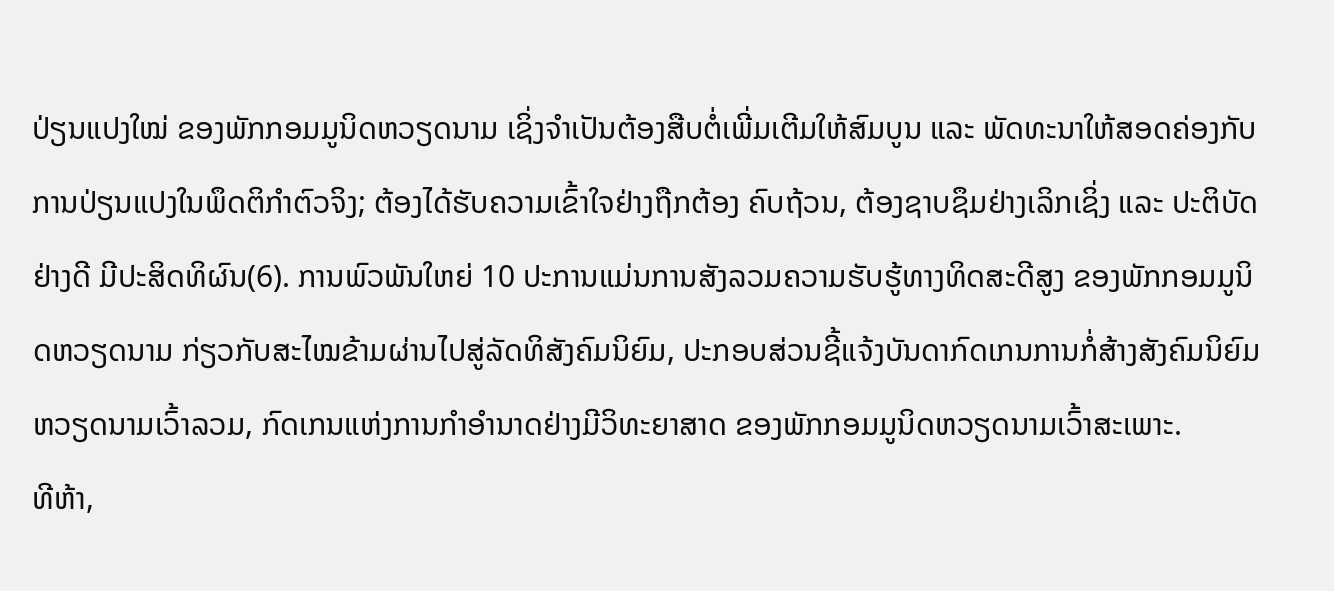ປ່ຽນແປງໃໝ່ ຂອງພັກກອມມູນິດຫວຽດນາມ ເຊິ່ງຈຳເປັນຕ້ອງສືບຕໍ່ເພີ່ມເຕີມໃຫ້ສົມບູນ ແລະ ພັດທະນາໃຫ້ສອດຄ່ອງກັບການປ່ຽນແປງໃນພຶດຕິກຳຕົວຈິງ; ຕ້ອງໄດ້ຮັບຄວາມເຂົ້າໃຈຢ່າງຖືກຕ້ອງ ຄົບຖ້ວນ, ຕ້ອງຊາບຊຶມຢ່າງເລິກເຊິ່ງ ແລະ ປະຕິບັດຢ່າງດີ ມີປະສິດທິຜົນ(6). ການພົວພັນໃຫຍ່ 10 ປະການແມ່ນການສັງລວມຄວາມຮັບຮູ້ທາງທິດສະດີສູງ ຂອງພັກກອມມູນິດຫວຽດນາມ ກ່ຽວກັບສະໄໝຂ້າມຜ່ານໄປສູ່ລັດທິສັງຄົມນິຍົມ, ປະກອບສ່ວນຊີ້ແຈ້ງບັນດາກົດເກນການກໍ່ສ້າງສັງຄົມນິຍົມຫວຽດນາມເວົ້າລວມ, ກົດເກນແຫ່ງການກຳອຳນາດຢ່າງມີວິທະຍາສາດ ຂອງພັກກອມມູນິດຫວຽດນາມເວົ້າສະເພາະ.
ທີຫ້າ,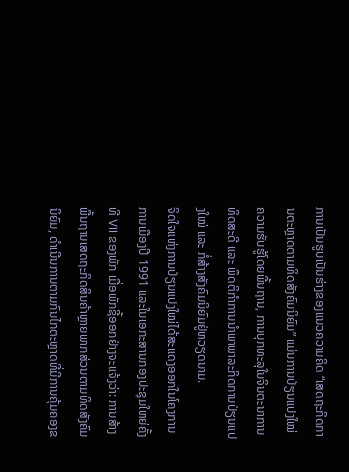ການເປັນຮູບເປັນຮ່າງຂອງແນວຄວາມຄິດ “ເສດຖະກິດການຕະຫຼາດຕາມທິດສັງຄົມນິຍົມ” ແມ່ນການປ່ຽນແປງໃໝ່ຄວາມຮັບຮູ້ໂດຍພື້ນຖານ, ການບຸກທະລຸໃນຈິນຕະນາການທິດສະດີ ແລະ ພຶດຕິກຳການນຳພາພາລະກິດການປ່ຽນແປງໃໝ່ ແລະ ກໍ່ສ້າງສັງຄົມນິຍົມຢູ່ຫວຽດນາມ.
ຈິດໃຈແຫ່ງການປ່ຽນແປງໃໝ່ໄດ້ສະແດງອອກໃນໂຄງການການເມືອງປີ 1991 ແລະໃນເອກະສານກອງປະຊຸມໃຫຍ່ຄັ້ງທີ VII ຂອງພັກ ເມື່ອພັກຊີ້ອອກຢ່າງຈະແຈ້ງວ່າ: ການສ້າງພື້ນຖານເສດຖະກິດສິນຄ້າຫຼາຍພາກສ່ວນຕາມທິດສັງຄົມນິຍົມ, ດຳເນີນການຕາມກົນໄກຕະຫຼາດທີ່ມີການຄຸ້ມຄອງຂ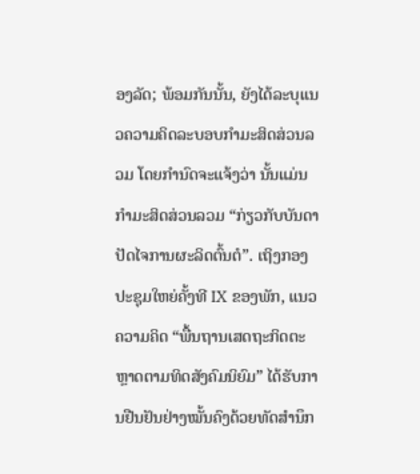ອງລັດ; ພ້ອມກັນນັ້ນ, ຍັງໄດ້ລະບຸແນວຄວາມຄິດລະບອບກຳມະສິດສ່ວນລວມ ໂດຍກຳນົດຈະແຈ້ງວ່າ ນັ້ນແມ່ນກຳມະສິດສ່ວນລວມ “ກ່ຽວກັບບັນດາປັດໄຈການຜະລິດຕົ້ນຕໍ”. ເຖິງກອງປະຊຸມໃຫຍ່ຄັ້ງທີ IX ຂອງພັກ, ແນວຄວາມຄິດ “ພື້ນຖານເສດຖະກິດຕະຫຼາດຕາມທິດສັງຄົມນິຍົມ” ໄດ້ຮັບການຢືນຢັນຢ່າງໝັ້ນຄົງດ້ວຍທັດສຳນຶກ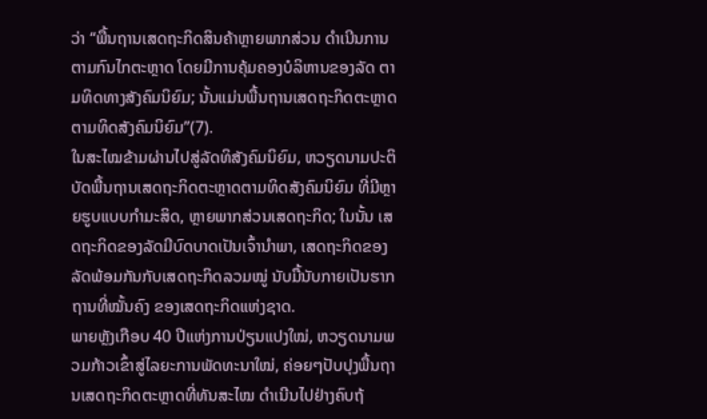ວ່າ “ພື້ນຖານເສດຖະກິດສິນຄ້າຫຼາຍພາກສ່ວນ ດຳເນີນການຕາມກົນໄກຕະຫຼາດ ໂດຍມີການຄຸ້ມຄອງບໍລິຫານຂອງລັດ ຕາມທິດທາງສັງຄົມນິຍົມ; ນັ້ນແມ່ນພື້ນຖານເສດຖະກິດຕະຫຼາດຕາມທິດສັງຄົມນິຍົມ”(7).
ໃນສະໄໝຂ້າມຜ່ານໄປສູ່ລັດທິສັງຄົມນິຍົມ, ຫວຽດນາມປະຕິບັດພື້ນຖານເສດຖະກິດຕະຫຼາດຕາມທິດສັງຄົມນິຍົມ ທີ່ມີຫຼາຍຮູບແບບກຳມະສິດ, ຫຼາຍພາກສ່ວນເສດຖະກິດ; ໃນນັ້ນ ເສດຖະກິດຂອງລັດມີບົດບາດເປັນເຈົ້ານຳພາ, ເສດຖະກິດຂອງລັດພ້ອມກັນກັບເສດຖະກິດລວມໝູ່ ນັບມື້ນັບກາຍເປັນຮາກຖານທີ່ໝັ້ນຄົງ ຂອງເສດຖະກິດແຫ່ງຊາດ.
ພາຍຫຼັງເກືອບ 40 ປີແຫ່ງການປ່ຽນແປງໃໝ່, ຫວຽດນາມພວມກ້າວເຂົ້າສູ່ໄລຍະການພັດທະນາໃໝ່, ຄ່ອຍໆປັບປຸງພື້ນຖານເສດຖະກິດຕະຫຼາດທີ່ທັນສະໄໝ ດຳເນີນໄປຢ່າງຄົບຖ້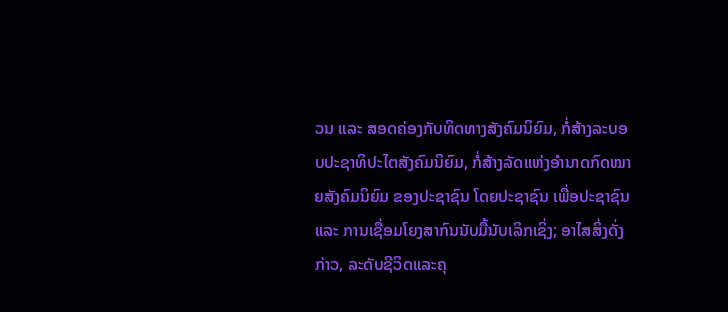ວນ ແລະ ສອດຄ່ອງກັບທິດທາງສັງຄົມນິຍົມ, ກໍ່ສ້າງລະບອບປະຊາທິປະໄຕສັງຄົມນິຍົມ, ກໍ່ສ້າງລັດແຫ່ງອຳນາດກົດໝາຍສັງຄົມນິຍົມ ຂອງປະຊາຊົນ ໂດຍປະຊາຊົນ ເພື່ອປະຊາຊົນ ແລະ ການເຊື່ອມໂຍງສາກົນນັບມື້ນັບເລິກເຊິ່ງ; ອາໄສສິ່ງດັ່ງກ່າວ, ລະດັບຊີວິດແລະຄຸ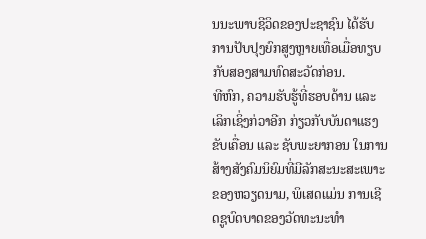ນນະພາບຊີວິດຂອງປະຊາຊົນ ໄດ້ຮັບການປັບປຸງຍົກສູງຫຼາຍເທື່ອເມື່ອທຽບກັບສອງສາມທົດສະວັດກ່ອນ.
ທີຫົກ, ຄວາມຮັບຮູ້ທີ່ຮອບດ້ານ ແລະ ເລິກເຊິ່ງກ່ວາອີກ ກ່ຽວກັບບັນດາແຮງຂັບເຄື່ອນ ແລະ ຊັບພະຍາກອນ ໃນການສ້າງສັງຄົມນິຍົມທີ່ມີລັກສະນະສະເພາະຂອງຫວຽດນາມ, ພິເສດແມ່ນ ການເຊີດຊູບົດບາດຂອງວັດທະນະທຳ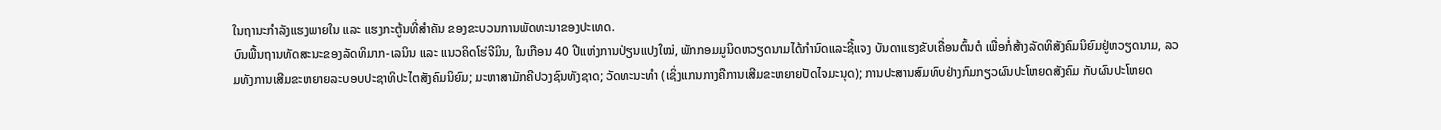ໃນຖານະກຳລັງແຮງພາຍໃນ ແລະ ແຮງກະຕູ້ນທີ່ສຳຄັນ ຂອງຂະບວນການພັດທະນາຂອງປະເທດ.
ບົນພື້ນຖານທັດສະນະຂອງລັດທິມາກ-ເລນິນ ແລະ ແນວຄິດໂຮ່ຈີມິນ, ໃນເກືອນ 40 ປີແຫ່ງການປ່ຽນແປງໃໝ່, ພັກກອມມູນິດຫວຽດນາມໄດ້ກຳນົດແລະຊີ້ແຈງ ບັນດາແຮງຂັບເຄື່ອນຕົ້ນຕໍ ເພື່ອກໍ່ສ້າງລັດທິສັງຄົມນິຍົມຢູ່ຫວຽດນາມ, ລວມທັງການເສີມຂະຫຍາຍລະບອບປະຊາທິປະໄຕສັງຄົມນິຍົມ; ມະຫາສາມັກຄີປວງຊົນທັງຊາດ; ວັດທະນະທຳ (ເຊິ່ງແກນກາງຄືການເສີມຂະຫຍາຍປັດໄຈມະນຸດ); ການປະສານສົມທົບຢ່າງກົມກຽວຜົນປະໂຫຍດສັງຄົມ ກັບຜົນປະໂຫຍດ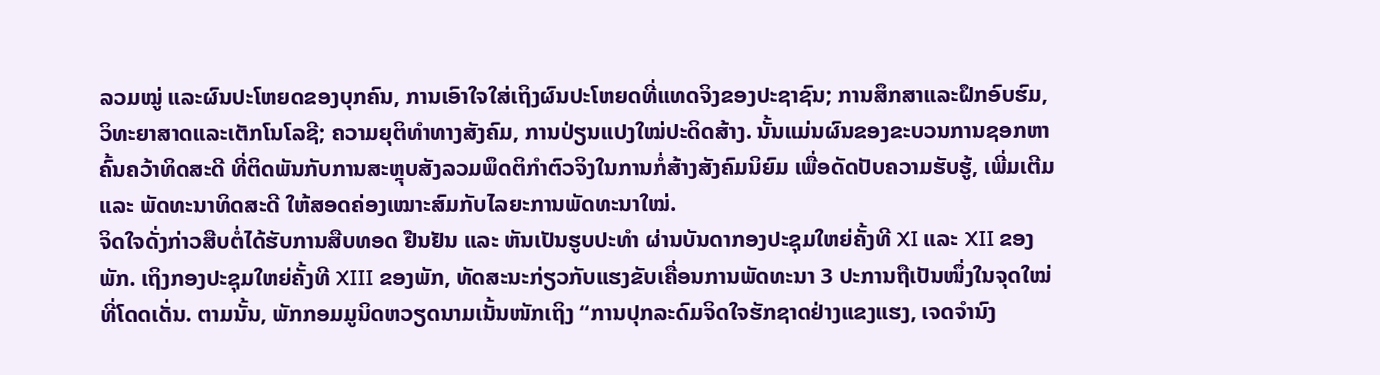ລວມໝູ່ ແລະຜົນປະໂຫຍດຂອງບຸກຄົນ, ການເອົາໃຈໃສ່ເຖິງຜົນປະໂຫຍດທີ່ແທດຈິງຂອງປະຊາຊົນ; ການສຶກສາແລະຝຶກອົບຮົມ, ວິທະຍາສາດແລະເຕັກໂນໂລຊີ; ຄວາມຍຸຕິທຳທາງສັງຄົມ, ການປ່ຽນແປງໃໝ່ປະດິດສ້າງ. ນັ້ນແມ່ນຜົນຂອງຂະບວນການຊອກຫາ ຄົ້ນຄວ້າທິດສະດີ ທີ່ຕິດພັນກັບການສະຫຼຸບສັງລວມພຶດຕິກຳຕົວຈິງໃນການກໍ່ສ້າງສັງຄົມນິຍົມ ເພື່ອດັດປັບຄວາມຮັບຮູ້, ເພີ່ມເຕີມ ແລະ ພັດທະນາທິດສະດີ ໃຫ້ສອດຄ່ອງເໝາະສົມກັບໄລຍະການພັດທະນາໃໝ່.
ຈິດໃຈດັ່ງກ່າວສືບຕໍ່ໄດ້ຮັບການສືບທອດ ຢືນຢັນ ແລະ ຫັນເປັນຮູບປະທຳ ຜ່ານບັນດາກອງປະຊຸມໃຫຍ່ຄັ້ງທີ XI ແລະ XII ຂອງພັກ. ເຖິງກອງປະຊຸມໃຫຍ່ຄັ້ງທີ XIII ຂອງພັກ, ທັດສະນະກ່ຽວກັບແຮງຂັບເຄື່ອນການພັດທະນາ 3 ປະການຖືເປັນໜຶ່ງໃນຈຸດໃໝ່ທີ່ໂດດເດັ່ນ. ຕາມນັ້ນ, ພັກກອມມູນິດຫວຽດນາມເນັ້ນໜັກເຖິງ “ການປຸກລະດົມຈິດໃຈຮັກຊາດຢ່າງແຂງແຮງ, ເຈດຈຳນົງ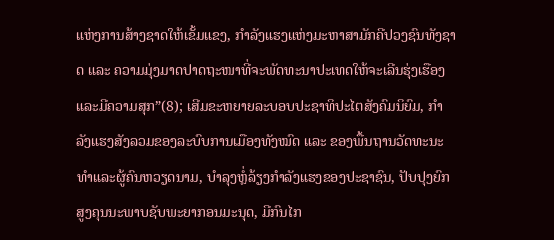ແຫ່ງການສ້າງຊາດໃຫ້ເຂັ້ມແຂງ, ກຳລັງແຮງແຫ່ງມະຫາສາມັກຄີປວງຊົນທັງຊາດ ແລະ ຄວາມມຸ່ງມາດປາດຖະໜາທີ່ຈະພັດທະນາປະເທດໃຫ້ຈະເລີນຮຸ່ງເຮືອງ ແລະມີຄວາມສຸກ”(8); ເສີມຂະຫຍາຍລະບອບປະຊາທິປະໄຕສັງຄົມນິຍົມ, ກຳລັງແຮງສັງລວມຂອງລະບົບການເມືອງທັງໝົດ ແລະ ຂອງພື້ນຖານວັດທະນະທຳແລະຜູ້ຄົນຫວຽດນາມ, ບຳລຸງຫຼໍ່ລ້ຽງກຳລັງແຮງຂອງປະຊາຊົນ, ປັບປຸງຍົກສູງຄຸນນະພາບຊັບພະຍາກອນມະນຸດ, ມີກົນໄກ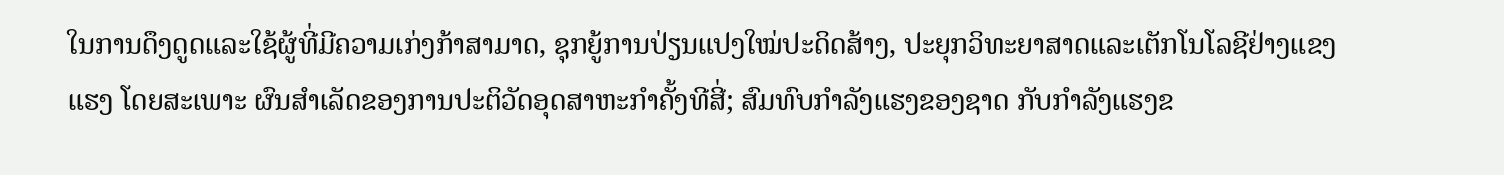ໃນການດຶງດູດແລະໃຊ້ຜູ້ທີ່ມີຄວາມເກ່ງກ້າສາມາດ, ຊຸກຍູ້ການປ່ຽນແປງໃໝ່ປະດິດສ້າງ, ປະຍຸກວິທະຍາສາດແລະເຕັກໂນໂລຊີຢ່າງແຂງແຮງ ໂດຍສະເພາະ ຜົນສຳເລັດຂອງການປະຕິວັດອຸດສາຫະກຳຄັ້ງທີສີ່; ສົມທົບກຳລັງແຮງຂອງຊາດ ກັບກຳລັງແຮງຂ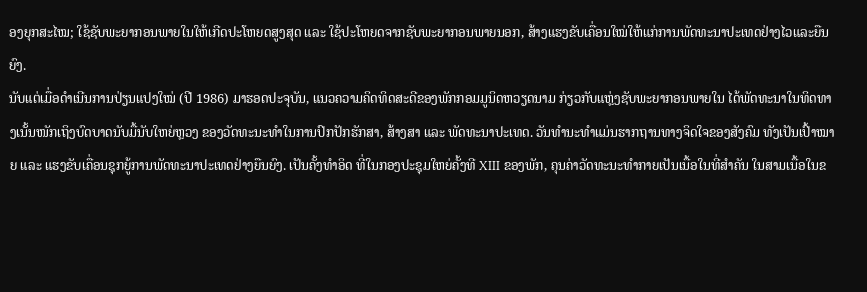ອງຍຸກສະໄໝ; ໃຊ້ຊັບພະຍາກອນພາຍໃນໃຫ້ເກີດປະໂຫຍດສູງສຸດ ແລະ ໃຊ້ປະໂຫຍດຈາກຊັບພະຍາກອນພາຍນອກ, ສ້າງແຮງຂັບເຄື່ອນໃໝ່ໃຫ້ແກ່ການພັດທະນາປະເທດຢ່າງໄວແລະຍືນຍົງ.
ນັບແຕ່ເມື່ອດຳເນີນການປ່ຽນແປງໃໝ່ (ປີ 1986) ມາຮອດປະຈຸບັນ, ແນວຄວາມຄິດທິດສະດີຂອງພັກກອມມູນິດຫວຽດນາມ ກ່ຽວກັບແຫຼ່ງຊັບພະຍາກອນພາຍໃນ ໄດ້ພັດທະນາໃນທິດທາງເນັ້ນໜັກເຖິງບົດບາດນັບມື້ນັບໃຫຍ່ຫຼວງ ຂອງວັດທະນະທຳໃນການປົກປັກຮັກສາ, ສ້າງສາ ແລະ ພັດທະນາປະເທດ. ວັນທຳນະທຳແມ່ນຮາກຖານທາງຈິດໃຈຂອງສັງຄົມ ທັງເປັນເປົ້າໝາຍ ແລະ ແຮງຂັບເຄື່ອນຊຸກຍູ້ການພັດທະນາປະເທດຢ່າງຍືນຍົງ. ເປັນຄັ້ງທຳອິດ ທີ່ໃນກອງປະຊຸມໃຫຍ່ຄັ້ງທີ XIII ຂອງພັກ, ຄຸນຄ່າວັດທະນະທຳກາຍເປັນເນື້ອໃນທີ່ສຳຄັນ ໃນສາມເນື້ອໃນຂ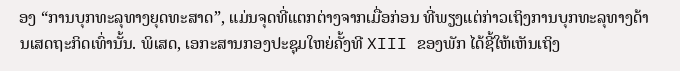ອງ “ການບຸກທະລຸທາງຍຸດທະສາດ”, ແມ່ນຈຸດທີ່ແຕກຕ່າງຈາກເມື່ອກ່ອນ ທີ່ພຽງແຕ່ກ່າວເຖິງການບຸກທະລຸທາງດ້ານເສດຖະກິດເທົ່ານັ້ນ. ພິເສດ, ເອກະສານກອງປະຊຸມໃຫຍ່ຄັ້ງທີ XIII ຂອງພັກ ໄດ້ຊີ້ໃຫ້ເຫັນເຖິງ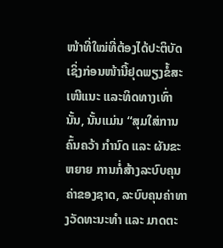ໜ້າທີ່ໃໝ່ທີ່ຕ້ອງໄດ້ປະຕິບັດ ເຊິ່ງກ່ອນໜ້ານີ້ຢຸດພຽງຂໍ້ສະເໜີແນະ ແລະທິດທາງເທົ່ານັ້ນ, ນັ້ນແມ່ນ “ສຸມໃສ່ການຄົ້ນຄວ້າ ກຳນົດ ແລະ ຜັນຂະຫຍາຍ ການກໍ່ສ້າງລະບົບຄຸນຄ່າຂອງຊາດ, ລະບົບຄຸນຄ່າທາງວັດທະນະທຳ ແລະ ມາດຕະ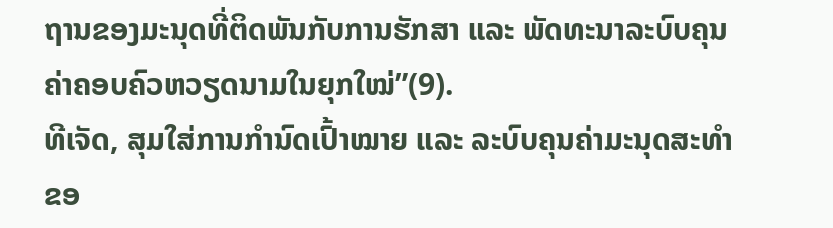ຖານຂອງມະນຸດທີ່ຕິດພັນກັບການຮັກສາ ແລະ ພັດທະນາລະບົບຄຸນຄ່າຄອບຄົວຫວຽດນາມໃນຍຸກໃໝ່”(9).
ທີເຈັດ, ສຸມໃສ່ການກຳນົດເປົ້າໝາຍ ແລະ ລະບົບຄຸນຄ່າມະນຸດສະທຳຂອ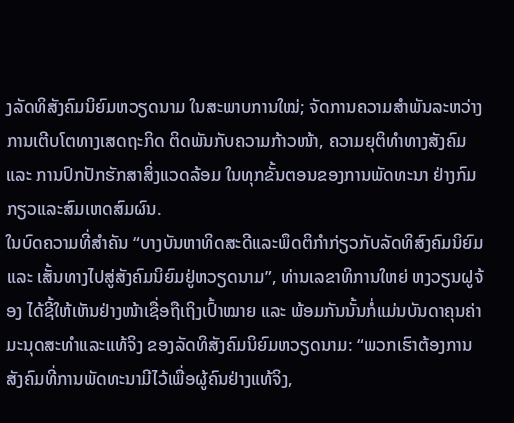ງລັດທິສັງຄົມນິຍົມຫວຽດນາມ ໃນສະພາບການໃໝ່; ຈັດການຄວາມສຳພັນລະຫວ່າງການເຕີບໂຕທາງເສດຖະກິດ ຕິດພັນກັບຄວາມກ້າວໜ້າ, ຄວາມຍຸຕິທຳທາງສັງຄົມ ແລະ ການປົກປັກຮັກສາສິ່ງແວດລ້ອມ ໃນທຸກຂັ້ນຕອນຂອງການພັດທະນາ ຢ່າງກົມກຽວແລະສົມເຫດສົມຜົນ.
ໃນບົດຄວາມທີ່ສຳຄັນ “ບາງບັນຫາທິດສະດີແລະພຶດຕິກຳກ່ຽວກັບລັດທິສົງຄົມນິຍົມ ແລະ ເສັ້ນທາງໄປສູ່ສັງຄົມນິຍົມຢູ່ຫວຽດນາມ”, ທ່ານເລຂາທິການໃຫຍ່ ຫງວຽນຝູຈ້ອງ ໄດ້ຊີ້ໃຫ້ເຫັນຢ່າງໜ້າເຊື່ອຖືເຖິງເປົ້າໝາຍ ແລະ ພ້ອມກັນນັ້ນກໍ່ແມ່ນບັນດາຄຸນຄ່າມະນຸດສະທຳແລະແທ້ຈິງ ຂອງລັດທິສັງຄົມນິຍົມຫວຽດນາມ: “ພວກເຮົາຕ້ອງການສັງຄົມທີ່ການພັດທະນາມີໄວ້ເພື່ອຜູ້ຄົນຢ່າງແທ້ຈິງ,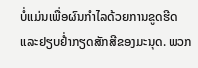ບໍ່ແມ່ນເພື່ອຜົນກຳໄລດ້ວຍການຂູດຮີດແລະຢຽບຢ່ຳກຽດສັກສີຂອງມະນຸດ. ພວກ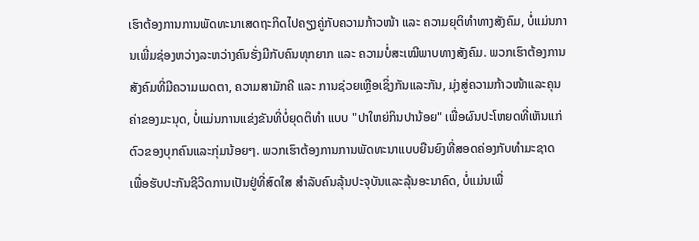ເຮົາຕ້ອງການການພັດທະນາເສດຖະກິດໄປຄຽງຄູ່ກັບຄວາມກ້າວໜ້າ ແລະ ຄວາມຍຸຕິທຳທາງສັງຄົມ, ບໍ່ແມ່ນການເພີ່ມຊ່ອງຫວ່າງລະຫວ່າງຄົນຮັ່ງມີກັບຄົນທຸກຍາກ ແລະ ຄວາມບໍ່ສະເໝີພາບທາງສັງຄົມ. ພວກເຮົາຕ້ອງການສັງຄົມທີ່ມີຄວາມເມດຕາ, ຄວາມສາມັກຄີ ແລະ ການຊ່ວຍເຫຼືອເຊິ່ງກັນແລະກັນ, ມຸ່ງສູ່ຄວາມກ້າວໜ້າແລະຄຸນຄ່າຂອງມະນຸດ, ບໍ່ແມ່ນການແຂ່ງຂັນທີ່ບໍ່ຍຸດຕິທໍາ ແບບ "ປາໃຫຍ່ກິນປານ້ອຍ" ເພື່ອຜົນປະໂຫຍດທີ່ເຫັນແກ່ຕົວຂອງບຸກຄົນແລະກຸ່ມນ້ອຍໆ. ພວກເຮົາຕ້ອງການການພັດທະນາແບບຍືນຍົງທີ່ສອດຄ່ອງກັບທຳມະຊາດ ເພື່ອຮັບປະກັນຊີວິດການເປັນຢູ່ທີ່ສົດໃສ ສຳລັບຄົນລຸ້ນປະຈຸບັນແລະລຸ້ນອະນາຄົດ, ບໍ່ແມ່ນເພື່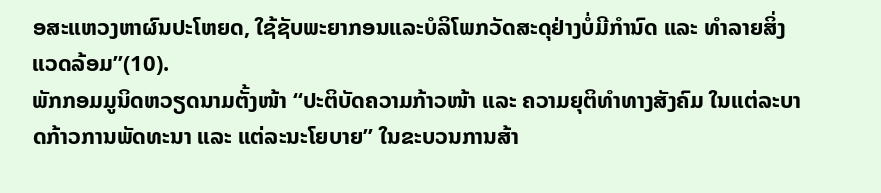ອສະແຫວງຫາຜົນປະໂຫຍດ, ໃຊ້ຊັບພະຍາກອນແລະບໍລິໂພກວັດສະດຸຢ່າງບໍ່ມີກຳນົດ ແລະ ທຳລາຍສິ່ງແວດລ້ອມ”(10).
ພັກກອມມູນິດຫວຽດນາມຕັ້ງໜ້າ “ປະຕິບັດຄວາມກ້າວໜ້າ ແລະ ຄວາມຍຸຕິທຳທາງສັງຄົມ ໃນແຕ່ລະບາດກ້າວການພັດທະນາ ແລະ ແຕ່ລະນະໂຍບາຍ” ໃນຂະບວນການສ້າ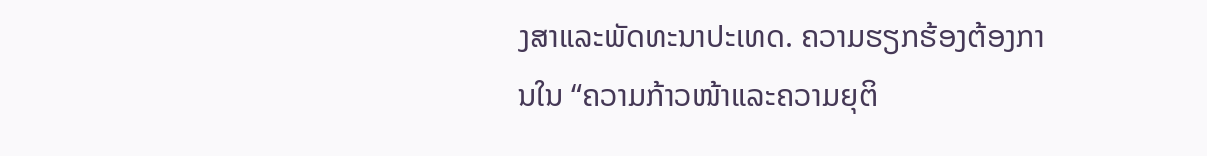ງສາແລະພັດທະນາປະເທດ. ຄວາມຮຽກຮ້ອງຕ້ອງການໃນ “ຄວາມກ້າວໜ້າແລະຄວາມຍຸຕິ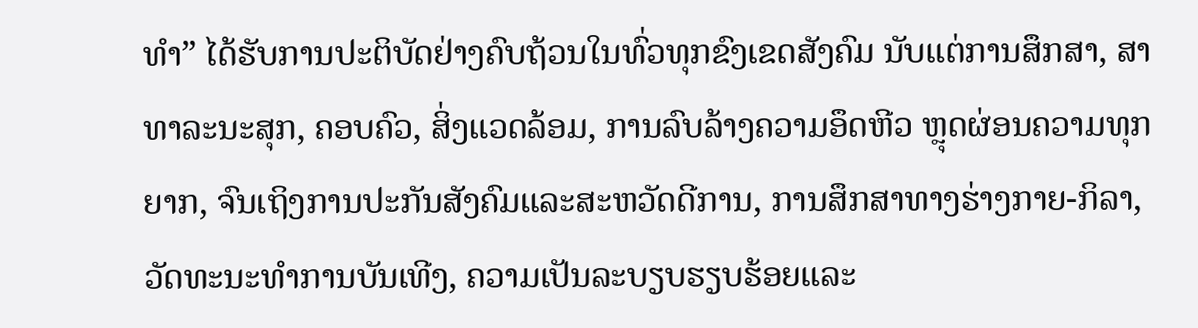ທຳ” ໄດ້ຮັບການປະຕິບັດຢ່າງຄົບຖ້ວນໃນທົ່ວທຸກຂົງເຂດສັງຄົມ ນັບແຕ່ການສຶກສາ, ສາທາລະນະສຸກ, ຄອບຄົວ, ສິ່ງແວດລ້ອມ, ການລົບລ້າງຄວາມອຶດຫີວ ຫຼຸດຜ່ອນຄວາມທຸກຍາກ, ຈົນເຖິງການປະກັນສັງຄົມແລະສະຫວັດດີການ, ການສຶກສາທາງຮ່າງກາຍ-ກິລາ, ວັດທະນະທໍາການບັນເທີງ, ຄວາມເປັນລະບຽບຮຽບຮ້ອຍແລະ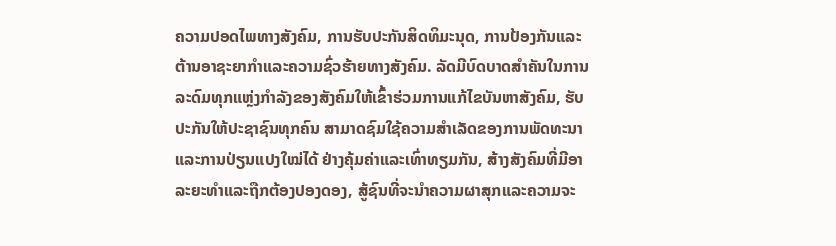ຄວາມປອດໄພທາງສັງຄົມ, ການຮັບປະກັນສິດທິມະນຸດ, ການປ້ອງກັນແລະຕ້ານອາຊະຍາກໍາແລະຄວາມຊົ່ວຮ້າຍທາງສັງຄົມ. ລັດມີບົດບາດສຳຄັນໃນການລະດົມທຸກແຫຼ່ງກຳລັງຂອງສັງຄົມໃຫ້ເຂົ້າຮ່ວມການແກ້ໄຂບັນຫາສັງຄົມ, ຮັບປະກັນໃຫ້ປະຊາຊົນທຸກຄົນ ສາມາດຊົມໃຊ້ຄວາມສຳເລັດຂອງການພັດທະນາແລະການປ່ຽນແປງໃໝ່ໄດ້ ຢ່າງຄຸ້ມຄ່າແລະເທົ່າທຽມກັນ, ສ້າງສັງຄົມທີ່ມີອາລະຍະທຳແລະຖືກຕ້ອງປອງດອງ, ສູ້ຊົນທີ່ຈະນຳຄວາມຜາສຸກແລະຄວາມຈະ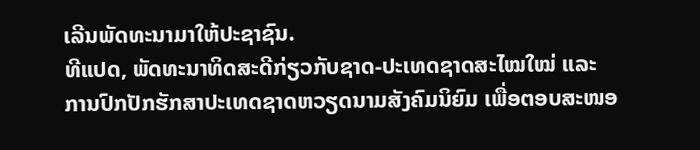ເລີນພັດທະນາມາໃຫ້ປະຊາຊົນ.
ທີແປດ, ພັດທະນາທິດສະດີກ່ຽວກັບຊາດ-ປະເທດຊາດສະໄໝໃໝ່ ແລະ ການປົກປັກຮັກສາປະເທດຊາດຫວຽດນາມສັງຄົມນິຍົມ ເພື່ອຕອບສະໜອ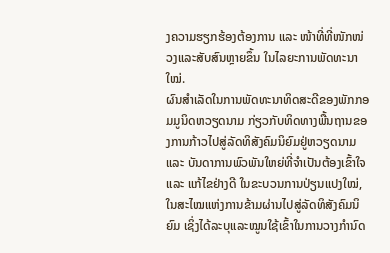ງຄວາມຮຽກຮ້ອງຕ້ອງການ ແລະ ໜ້າທີ່ທີ່ໜັກໜ່ວງແລະສັບສົນຫຼາຍຂຶ້ນ ໃນໄລຍະການພັດທະນາໃໝ່.
ຜົນສຳເລັດໃນການພັດທະນາທິດສະດີຂອງພັກກອມມູນິດຫວຽດນາມ ກ່ຽວກັບທິດທາງພື້ນຖານຂອງການກ້າວໄປສູ່ລັດທິສັງຄົມນິຍົມຢູ່ຫວຽດນາມ ແລະ ບັນດາການພົວພັນໃຫຍ່ທີ່ຈຳເປັນຕ້ອງເຂົ້າໃຈ ແລະ ແກ້ໄຂຢ່າງດີ ໃນຂະບວນການປ່ຽນແປງໃໝ່, ໃນສະໄໝແຫ່ງການຂ້າມຜ່ານໄປສູ່ລັດທິສັງຄົມນິຍົມ ເຊິ່ງໄດ້ລະບຸແລະໝູນໃຊ້ເຂົ້າໃນການວາງກຳນົດ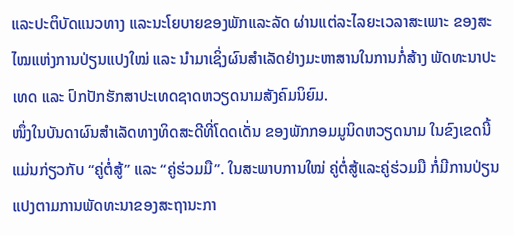ແລະປະຕິບັດແນວທາງ ແລະນະໂຍບາຍຂອງພັກແລະລັດ ຜ່ານແຕ່ລະໄລຍະເວລາສະເພາະ ຂອງສະໄໝແຫ່ງການປ່ຽນແປງໃໝ່ ແລະ ນຳມາເຊິ່ງຜົນສຳເລັດຢ່າງມະຫາສານໃນການກໍ່ສ້າງ ພັດທະນາປະເທດ ແລະ ປົກປັກຮັກສາປະເທດຊາດຫວຽດນາມສັງຄົມນິຍົມ.
ໜຶ່ງໃນບັນດາຜົນສຳເລັດທາງທິດສະດີທີ່ໂດດເດັ່ນ ຂອງພັກກອມມູນິດຫວຽດນາມ ໃນຂົງເຂດນີ້ແມ່ນກ່ຽວກັບ “ຄູ່ຕໍ່ສູ້” ແລະ “ຄູ່ຮ່ວມມື”. ໃນສະພາບການໃໝ່ ຄູ່ຕໍ່ສູ້ແລະຄູ່ຮ່ວມມື ກໍ່ມີການປ່ຽນແປງຕາມການພັດທະນາຂອງສະຖານະກາ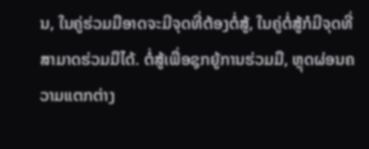ນ, ໃນຄູ່ຮ່ວມມືອາດຈະມີຈຸດທີ່ຕ້ອງຕໍ່ສູ້, ໃນຄູ່ຕໍ່ສູ້ກໍມີຈຸດທີ່ສາມາດຮ່ວມມືໄດ້. ຕໍ່ສູ້ເພື່ອຊຸກຍູ້ການຮ່ວມມື, ຫຼຸດຜ່ອນຄວາມແຕກຕ່າງ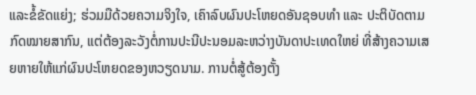ແລະຂໍ້ຂັດແຍ່ງ; ຮ່ວມມືດ້ວຍຄວາມຈິງໃຈ, ເຄົາລົບຜົນປະໂຫຍດອັນຊອບທຳ ແລະ ປະຕິບັດຕາມກົດໝາຍສາກົນ, ແຕ່ຕ້ອງລະວັງຕໍ່ການປະນີປະນອມລະຫວ່າງບັນດາປະເທດໃຫຍ່ ທີ່ສ້າງຄວາມເສຍຫາຍໃຫ້ແກ່ຜົນປະໂຫຍດຂອງຫວຽດນາມ. ການຕໍ່ສູ້ຕ້ອງຕັ້ງ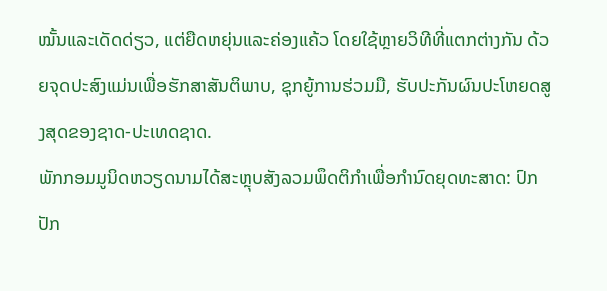ໝັ້ນແລະເດັດດ່ຽວ, ແຕ່ຍືດຫຍຸ່ນແລະຄ່ອງແຄ້ວ ໂດຍໃຊ້ຫຼາຍວິທີທີ່ແຕກຕ່າງກັນ ດ້ວຍຈຸດປະສົງແມ່ນເພື່ອຮັກສາສັນຕິພາບ, ຊຸກຍູ້ການຮ່ວມມື, ຮັບປະກັນຜົນປະໂຫຍດສູງສຸດຂອງຊາດ-ປະເທດຊາດ.
ພັກກອມມູນິດຫວຽດນາມໄດ້ສະຫຼຸບສັງລວມພຶດຕິກຳເພື່ອກຳນົດຍຸດທະສາດ: ປົກປັກ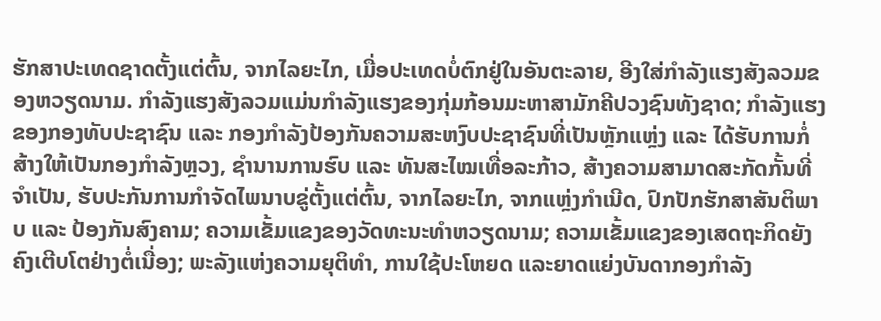ຮັກສາປະເທດຊາດຕັ້ງແຕ່ຕົ້ນ, ຈາກໄລຍະໄກ, ເມື່ອປະເທດບໍ່ຕົກຢູ່ໃນອັນຕະລາຍ, ອີງໃສ່ກຳລັງແຮງສັງລວມຂອງຫວຽດນາມ. ກຳລັງແຮງສັງລວມແມ່ນກຳລັງແຮງຂອງກຸ່ມກ້ອນມະຫາສາມັກຄີປວງຊົນທັງຊາດ; ກຳລັງແຮງຂອງກອງທັບປະຊາຊົນ ແລະ ກອງກຳລັງປ້ອງກັນຄວາມສະຫງົບປະຊາຊົນທີ່ເປັນຫຼັກແຫຼ່ງ ແລະ ໄດ້ຮັບການກໍ່ສ້າງໃຫ້ເປັນກອງກຳລັງຫຼວງ, ຊຳນານການຮົບ ແລະ ທັນສະໄໝເທື່ອລະກ້າວ, ສ້າງຄວາມສາມາດສະກັດກັ້ນທີ່ຈຳເປັນ, ຮັບປະກັນການກຳຈັດໄພນາບຂູ່ຕັ້ງແຕ່ຕົ້ນ, ຈາກໄລຍະໄກ, ຈາກແຫຼ່ງກຳເນີດ, ປົກປັກຮັກສາສັນຕິພາບ ແລະ ປ້ອງກັນສົງຄາມ; ຄວາມເຂັ້ມແຂງຂອງວັດທະນະທໍາຫວຽດນາມ; ຄວາມເຂັ້ມແຂງຂອງເສດຖະກິດຍັງຄົງເຕີບໂຕຢ່າງຕໍ່ເນື່ອງ; ພະລັງແຫ່ງຄວາມຍຸຕິທຳ, ການໃຊ້ປະໂຫຍດ ແລະຍາດແຍ່ງບັນດາກອງກຳລັງ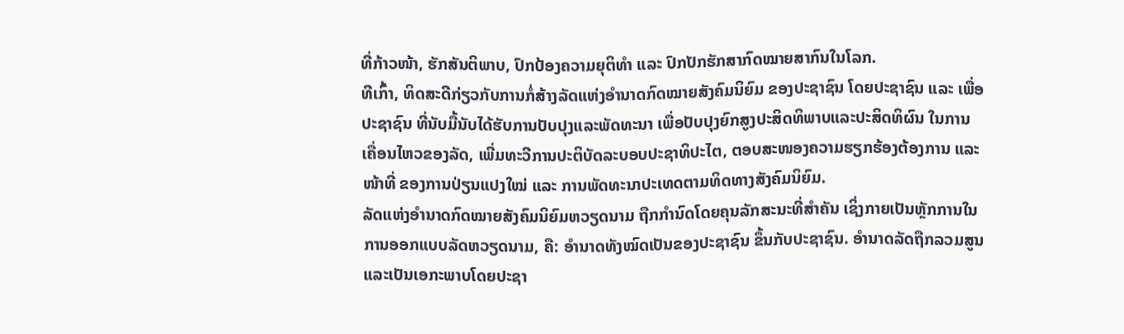ທີ່ກ້າວໜ້າ, ຮັກສັນຕິພາບ, ປົກປ້ອງຄວາມຍຸຕິທຳ ແລະ ປົກປັກຮັກສາກົດໝາຍສາກົນໃນໂລກ.
ທີເກົ້າ, ທິດສະດີກ່ຽວກັບການກໍ່ສ້າງລັດແຫ່ງອຳນາດກົດໝາຍສັງຄົມນິຍົມ ຂອງປະຊາຊົນ ໂດຍປະຊາຊົນ ແລະ ເພື່ອປະຊາຊົນ ທີ່ນັບມື້ນັບໄດ້ຮັບການປັບປຸງແລະພັດທະນາ ເພື່ອປັບປຸງຍົກສູງປະສິດທິພາບແລະປະສິດທິຜົນ ໃນການເຄື່ອນໄຫວຂອງລັດ, ເພີ່ມທະວີການປະຕິບັດລະບອບປະຊາທິປະໄຕ, ຕອບສະໜອງຄວາມຮຽກຮ້ອງຕ້ອງການ ແລະໜ້າທີ່ ຂອງການປ່ຽນແປງໃໝ່ ແລະ ການພັດທະນາປະເທດຕາມທິດທາງສັງຄົມນິຍົມ.
ລັດແຫ່ງອຳນາດກົດໝາຍສັງຄົມນິຍົມຫວຽດນາມ ຖືກກຳນົດໂດຍຄຸນລັກສະນະທີ່ສຳຄັນ ເຊິ່ງກາຍເປັນຫຼັກການໃນການອອກແບບລັດຫວຽດນາມ, ຄື: ອຳນາດທັງໝົດເປັນຂອງປະຊາຊົນ ຂຶ້ນກັບປະຊາຊົນ. ອຳນາດລັດຖືກລວມສູນແລະເປັນເອກະພາບໂດຍປະຊາ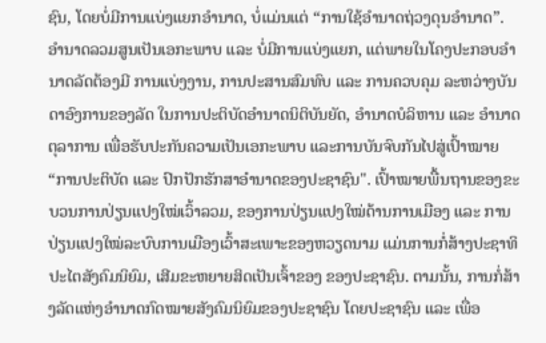ຊົນ, ໂດຍບໍ່ມີການແບ່ງແຍກອຳນາດ, ບໍ່ແມ່ນແຕ່ “ການໃຊ້ອຳນາດຖ່ວງດຸນອຳນາດ”. ອຳນາດລວມສູນເປັນເອກະພາບ ແລະ ບໍ່ມີການແບ່ງແຍກ, ແຕ່ພາຍໃນໂຄງປະກອບອຳນາດລັດຕ້ອງມີ ການແບ່ງງານ, ການປະສານສົມທົບ ແລະ ການຄວບຄຸມ ລະຫວ່າງບັນດາອົງການຂອງລັດ ໃນການປະຕິບັດອຳນາດນິຕິບັນຍັດ, ອຳນາດບໍລິຫານ ແລະ ອຳນາດຕຸລາການ ເພື່ອຮັບປະກັນຄວາມເປັນເອກະພາບ ແລະການບັນຈົບກັນໄປສູ່ເປົ້າໝາຍ “ການປະຕິບັດ ແລະ ປົກປັກຮັກສາອຳນາດຂອງປະຊາຊົນ". ເປົ້າໝາຍພື້ນຖານຂອງຂະບວນການປ່ຽນແປງໃໝ່ເວົ້າລວມ, ຂອງການປ່ຽນແປງໃໝ່ດ້ານການເມືອງ ແລະ ການປ່ຽນແປງໃໝ່ລະບົບການເມືອງເວົ້າສະເພາະຂອງຫວຽດນາມ ແມ່ນການກໍ່ສ້າງປະຊາທິປະໄຕສັງຄົມນິຍົມ, ເສີມຂະຫຍາຍສິດເປັນເຈົ້າຂອງ ຂອງປະຊາຊົນ. ຕາມນັ້ນ, ການກໍ່ສ້າງລັດແຫ່ງອຳນາດກົດໝາຍສັງຄົມນິຍົມຂອງປະຊາຊົນ ໂດຍປະຊາຊົນ ແລະ ເພື່ອ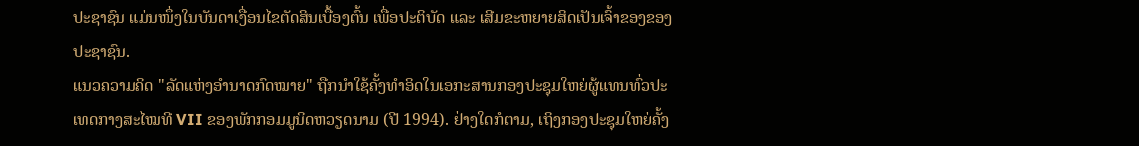ປະຊາຊົນ ແມ່ນໜຶ່ງໃນບັນດາເງື່ອນໄຂຕັດສິນເບື້ອງຕົ້ນ ເພື່ອປະຕິບັດ ແລະ ເສີມຂະຫຍາຍສິດເປັນເຈົ້າຂອງຂອງປະຊາຊົນ.
ແນວຄວາມຄິດ "ລັດແຫ່ງອຳນາດກົດໝາຍ" ຖືກນໍາໃຊ້ຄັ້ງທໍາອິດໃນເອກະສານກອງປະຊຸມໃຫຍ່ຜູ້ແທນທົ່ວປະເທດກາງສະໄໝທີ VII ຂອງພັກກອມມູນິດຫວຽດນາມ (ປີ 1994). ຢ່າງໃດກໍຕາມ, ເຖິງກອງປະຊຸມໃຫຍ່ຄັ້ງ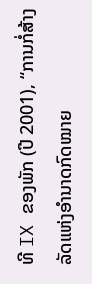ທີ IX ຂອງພັກ (ປີ 2001), “ການກໍ່ສ້າງລັດແຫ່ງອຳນາດກົດໝາຍ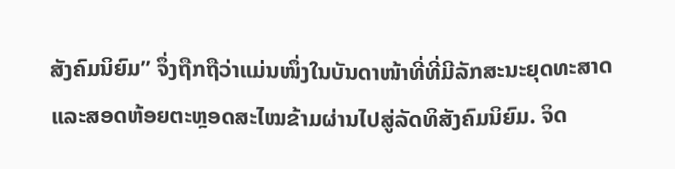ສັງຄົມນິຍົມ” ຈຶ່ງຖືກຖືວ່າແມ່ນໜຶ່ງໃນບັນດາໜ້າທີ່ທີ່ມີລັກສະນະຍຸດທະສາດ ແລະສອດຫ້ອຍຕະຫຼອດສະໄໝຂ້າມຜ່ານໄປສູ່ລັດທິສັງຄົມນິຍົມ. ຈິດ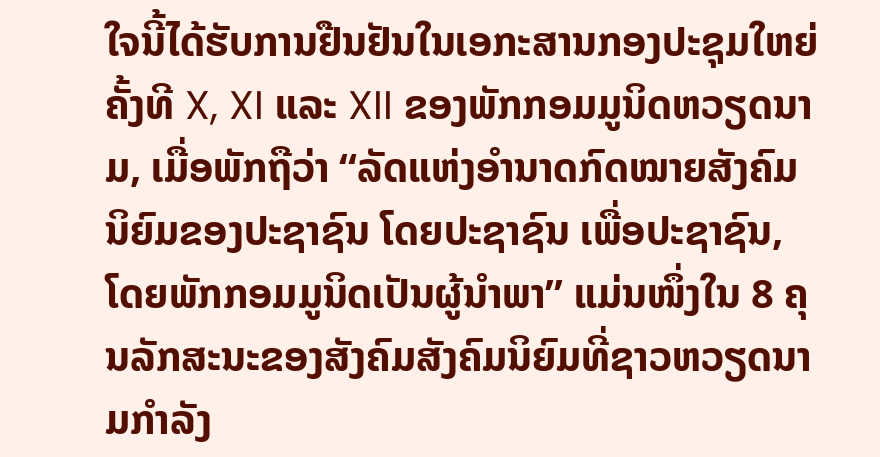ໃຈນີ້ໄດ້ຮັບການຢືນຢັນໃນເອກະສານກອງປະຊຸມໃຫຍ່ຄັ້ງທີ X, XI ແລະ XII ຂອງພັກກອມມູນິດຫວຽດນາມ, ເມື່ອພັກຖືວ່າ “ລັດແຫ່ງອຳນາດກົດໝາຍສັງຄົມນິຍົມຂອງປະຊາຊົນ ໂດຍປະຊາຊົນ ເພື່ອປະຊາຊົນ, ໂດຍພັກກອມມູນິດເປັນຜູ້ນໍາພາ” ແມ່ນໜຶ່ງໃນ 8 ຄຸນລັກສະນະຂອງສັງຄົມສັງຄົມນິຍົມທີ່ຊາວຫວຽດນາມກຳລັງ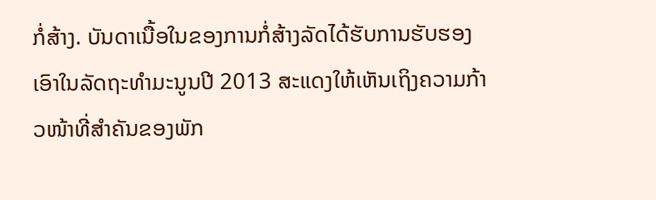ກໍ່ສ້າງ. ບັນດາເນື້ອໃນຂອງການກໍ່ສ້າງລັດໄດ້ຮັບການຮັບຮອງເອົາໃນລັດຖະທຳມະນູນປີ 2013 ສະແດງໃຫ້ເຫັນເຖິງຄວາມກ້າວໜ້າທີ່ສຳຄັນຂອງພັກ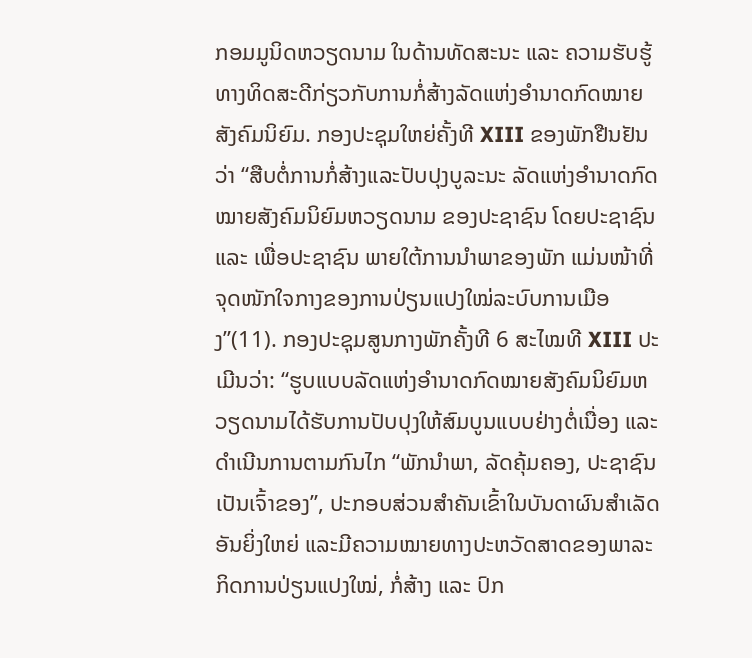ກອມມູນິດຫວຽດນາມ ໃນດ້ານທັດສະນະ ແລະ ຄວາມຮັບຮູ້ທາງທິດສະດີກ່ຽວກັບການກໍ່ສ້າງລັດແຫ່ງອຳນາດກົດໝາຍສັງຄົມນິຍົມ. ກອງປະຊຸມໃຫຍ່ຄັ້ງທີ XIII ຂອງພັກຢືນຢັນວ່າ “ສືບຕໍ່ການກໍ່ສ້າງແລະປັບປຸງບູລະນະ ລັດແຫ່ງອຳນາດກົດໝາຍສັງຄົມນິຍົມຫວຽດນາມ ຂອງປະຊາຊົນ ໂດຍປະຊາຊົນ ແລະ ເພື່ອປະຊາຊົນ ພາຍໃຕ້ການນຳພາຂອງພັກ ແມ່ນໜ້າທີ່ຈຸດໜັກໃຈກາງຂອງການປ່ຽນແປງໃໝ່ລະບົບການເມືອງ”(11). ກອງປະຊຸມສູນກາງພັກຄັ້ງທີ 6 ສະໄໝທີ XIII ປະເມີນວ່າ: “ຮູບແບບລັດແຫ່ງອຳນາດກົດໝາຍສັງຄົມນິຍົມຫວຽດນາມໄດ້ຮັບການປັບປຸງໃຫ້ສົມບູນແບບຢ່າງຕໍ່ເນື່ອງ ແລະດຳເນີນການຕາມກົນໄກ “ພັກນຳພາ, ລັດຄຸ້ມຄອງ, ປະຊາຊົນເປັນເຈົ້າຂອງ”, ປະກອບສ່ວນສຳຄັນເຂົ້າໃນບັນດາຜົນສຳເລັດອັນຍິ່ງໃຫຍ່ ແລະມີຄວາມໝາຍທາງປະຫວັດສາດຂອງພາລະກິດການປ່ຽນແປງໃໝ່, ກໍ່ສ້າງ ແລະ ປົກ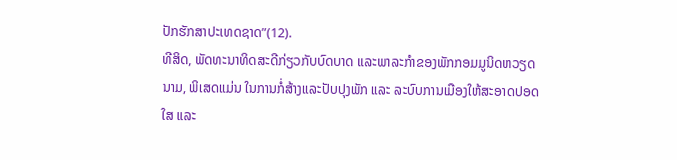ປັກຮັກສາປະເທດຊາດ”(12).
ທີສິດ, ພັດທະນາທິດສະດີກ່ຽວກັບບົດບາດ ແລະພາລະກຳຂອງພັກກອມມູນິດຫວຽດນາມ, ພິເສດແມ່ນ ໃນການກໍ່ສ້າງແລະປັບປຸງພັກ ແລະ ລະບົບການເມືອງໃຫ້ສະອາດປອດໃສ ແລະ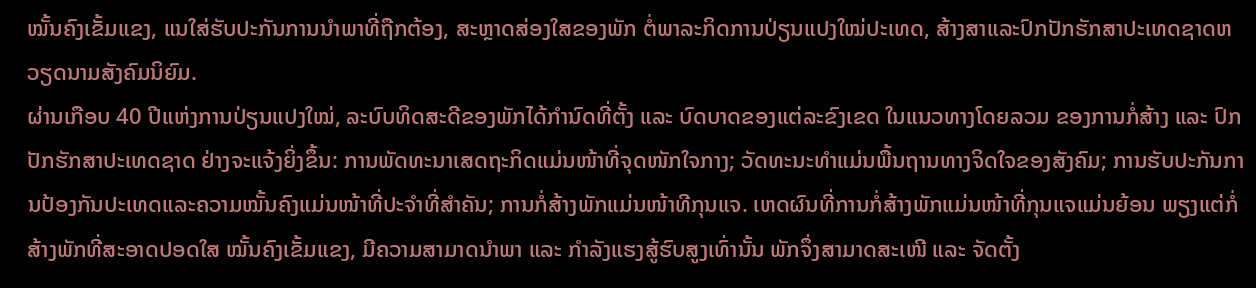ໝັ້ນຄົງເຂັ້ມແຂງ, ແນໃສ່ຮັບປະກັນການນຳພາທີ່ຖືກຕ້ອງ, ສະຫຼາດສ່ອງໃສຂອງພັກ ຕໍ່ພາລະກິດການປ່ຽນແປງໃໝ່ປະເທດ, ສ້າງສາແລະປົກປັກຮັກສາປະເທດຊາດຫວຽດນາມສັງຄົມນິຍົມ.
ຜ່ານເກືອບ 40 ປີແຫ່ງການປ່ຽນແປງໃໝ່, ລະບົບທິດສະດີຂອງພັກໄດ້ກຳນົດທີ່ຕັ້ງ ແລະ ບົດບາດຂອງແຕ່ລະຂົງເຂດ ໃນແນວທາງໂດຍລວມ ຂອງການກໍ່ສ້າງ ແລະ ປົກປັກຮັກສາປະເທດຊາດ ຢ່າງຈະແຈ້ງຍິ່ງຂຶ້ນ: ການພັດທະນາເສດຖະກິດແມ່ນໜ້າທີ່ຈຸດໜັກໃຈກາງ; ວັດທະນະທຳແມ່ນພື້ນຖານທາງຈິດໃຈຂອງສັງຄົມ; ການຮັບປະກັນການປ້ອງກັນປະເທດແລະຄວາມໝັ້ນຄົງແມ່ນໜ້າທີ່ປະຈຳທີ່ສຳຄັນ; ການກໍ່ສ້າງພັກແມ່ນໜ້າທີກຸນແຈ. ເຫດຜົນທີ່ການກໍ່ສ້າງພັກແມ່ນໜ້າທີ່ກຸນແຈແມ່ນຍ້ອນ ພຽງແຕ່ກໍ່ສ້າງພັກທີ່ສະອາດປອດໃສ ໝັ້ນຄົງເຂັ້ມແຂງ, ມີຄວາມສາມາດນຳພາ ແລະ ກຳລັງແຮງສູ້ຮົບສູງເທົ່ານັ້ນ ພັກຈຶ່ງສາມາດສະເໜີ ແລະ ຈັດຕັ້ງ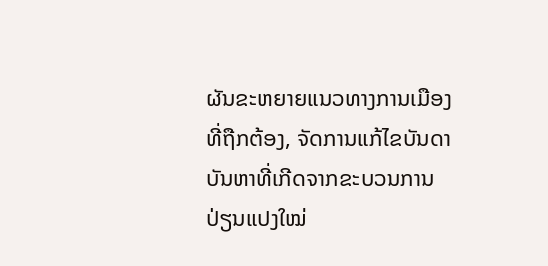ຜັນຂະຫຍາຍແນວທາງການເມືອງທີ່ຖືກຕ້ອງ, ຈັດການແກ້ໄຂບັນດາບັນຫາທີ່ເກີດຈາກຂະບວນການປ່ຽນແປງໃໝ່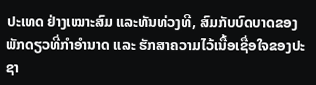ປະເທດ ຢ່າງເໝາະສົມ ແລະທັນທ່ວງທີ, ສົມກັບບົດບາດຂອງພັກດຽວທີ່ກຳອຳນາດ ແລະ ຮັກສາຄວາມໄວ້ເນື້ອເຊື່ອໃຈຂອງປະຊາ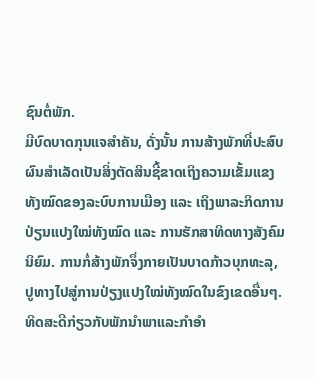ຊົນຕໍ່ພັກ.
ມີບົດບາດກຸນແຈສຳຄັນ, ດັ່ງນັ້ນ ການສ້າງພັກທີ່ປະສົບຜົນສຳເລັດເປັນສິ່ງຕັດສິນຊີ້ຂາດເຖິງຄວາມເຂັ້ມແຂງທັງໝົດຂອງລະບົບການເມືອງ ແລະ ເຖິງພາລະກິດການປ່ຽນແປງໃໝ່ທັງໝົດ ແລະ ການຮັກສາທິດທາງສັງຄົມນິຍົມ. ການກໍ່ສ້າງພັກຈຶ່ງກາຍເປັນບາດກ້າວບຸກທະລຸ, ປູທາງໄປສູ່ການປ່ຽງແປງໃໝ່ທັງໝົດໃນຂົງເຂດອື່ນໆ.
ທິດສະດີກ່ຽວກັບພັກນຳພາແລະກຳອຳ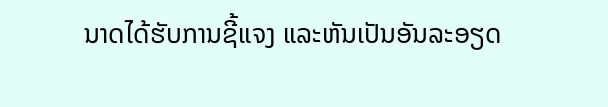ນາດໄດ້ຮັບການຊີ້ແຈງ ແລະຫັນເປັນອັນລະອຽດ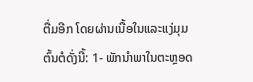ຕື່ມອີກ ໂດຍຜ່ານເນື້ອໃນແລະແງ່ມຸມຕົ້ນຕໍດັ່ງນີ້: 1- ພັກນຳພາໃນຕະຫຼອດ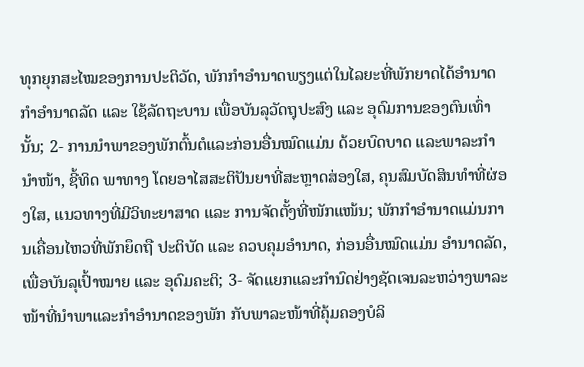ທຸກຍຸກສະໄໝຂອງການປະຕິວັດ, ພັກກຳອຳນາດພຽງແຕ່ໃນໄລຍະທີ່ພັກຍາດໄດ້ອຳນາດ ກຳອຳນາດລັດ ແລະ ໃຊ້ລັດຖະບານ ເພື່ອບັນລຸວັດຖຸປະສົງ ແລະ ອຸດົມການຂອງຕົນເທົ່ານັ້ນ; 2- ການນຳພາຂອງພັກຕົ້ນຕໍແລະກ່ອນອື່ນໝົດແມ່ນ ດ້ວຍບົດບາດ ແລະພາລະກຳນຳໜ້າ, ຊີ້ທິດ ພາທາງ ໂດຍອາໄສສະຕິປັນຍາທີ່ສະຫຼາດສ່ອງໃສ, ຄຸນສົມບັດສິນທຳທີ່ຜ່ອງໃສ, ແນວທາງທີ່ມີວິທະຍາສາດ ແລະ ການຈັດຕັ້ງທີ່ໜັກແໜ້ນ; ພັກກຳອຳນາດແມ່ນການເຄື່ອນໄຫວທີ່ພັກຍຶດຖື ປະຕິບັດ ແລະ ຄວບຄຸມອຳນາດ, ກ່ອນອື່ນໝົດແມ່ນ ອຳນາດລັດ, ເພື່ອບັນລຸເປົ້າໝາຍ ແລະ ອຸດົມຄະຕິ; 3- ຈັດແຍກແລະກຳນົດຢ່າງຊັດເຈນລະຫວ່າງພາລະໜ້າທີ່ນຳພາແລະກຳອຳນາດຂອງພັກ ກັບພາລະໜ້າທີ່ຄຸ້ມຄອງບໍລິ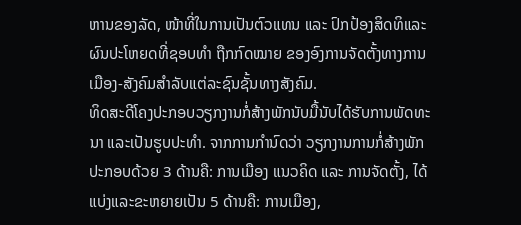ຫານຂອງລັດ, ໜ້າທີ່ໃນການເປັນຕົວແທນ ແລະ ປົກປ້ອງສິດທິແລະຜົນປະໂຫຍດທີ່ຊອບທຳ ຖືກກົດໝາຍ ຂອງອົງການຈັດຕັ້ງທາງການເມືອງ-ສັງຄົມສຳລັບແຕ່ລະຊົນຊັ້ນທາງສັງຄົມ.
ທິດສະດີໂຄງປະກອບວຽກງານກໍ່ສ້າງພັກນັບມື້ນັບໄດ້ຮັບການພັດທະນາ ແລະເປັນຮູບປະທຳ. ຈາກການກຳນົດວ່າ ວຽກງານການກໍ່ສ້າງພັກປະກອບດ້ວຍ 3 ດ້ານຄື: ການເມືອງ ແນວຄິດ ແລະ ການຈັດຕັ້ງ, ໄດ້ແບ່ງແລະຂະຫຍາຍເປັນ 5 ດ້ານຄື: ການເມືອງ,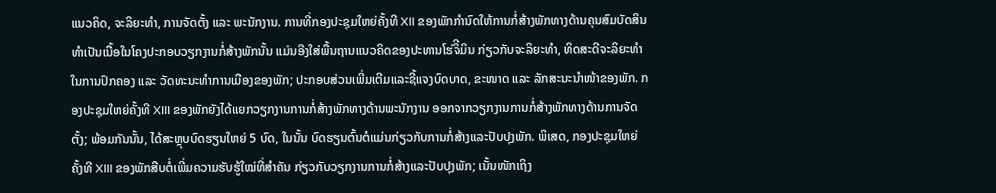ແນວຄິດ, ຈະລິຍະທຳ, ການຈັດຕັ້ງ ແລະ ພະນັກງານ. ການທີ່ກອງປະຊຸມໃຫຍ່ຄັ້ງທີ XII ຂອງພັກກຳນົດໃຫ້ການກໍ່ສ້າງພັກທາງດ້ານຄຸນສົມບັດສິນທຳເປັນເນື້ອໃນໂຄງປະກອບວຽກງານກໍ່ສ້າງພັກນັ້ນ ແມ່ນອີງໃສ່ພື້ນຖານແນວຄິດຂອງປະທານໂຮ່ຈິີມິນ ກ່ຽວກັບຈະລິຍະທຳ, ທິດສະດີຈະລິຍະທຳໃນການປົກຄອງ ແລະ ວັດທະນະທຳການເມືອງຂອງພັກ; ປະກອບສ່ວນເພີ່ມເຕີມແລະຊີ້ແຈງບົດບາດ, ຂະໜາດ ແລະ ລັກສະນະນຳໜ້າຂອງພັກ. ກອງປະຊຸມໃຫຍ່ຄັ້ງທີ XIII ຂອງພັກຍັງໄດ້ແຍກວຽກງານການກໍ່ສ້າງພັກທາງດ້ານພະນັກງານ ອອກຈາກວຽກງານການກໍ່ສ້າງພັກທາງດ້ານການຈັດຕັ້ງ; ພ້ອມກັນນັ້ນ, ໄດ້ສະຫຼຸບບົດຮຽນໃຫຍ່ 5 ບົດ, ໃນນັ້ນ ບົດຮຽນຕົ້ນຕໍແມ່ນກ່ຽວກັບການກໍ່ສ້າງແລະປັບປຸງພັກ. ພິເສດ, ກອງປະຊຸມໃຫຍ່ຄັ້ງທີ XIII ຂອງພັກສືບຕໍ່ເພີ່ມຄວາມຮັບຮູ້ໃໝ່ທີ່ສຳຄັນ ກ່ຽວກັບວຽກງານການກໍ່ສ້າງແລະປັບປຸງພັກ; ເນັ້ນໜັກເຖິງ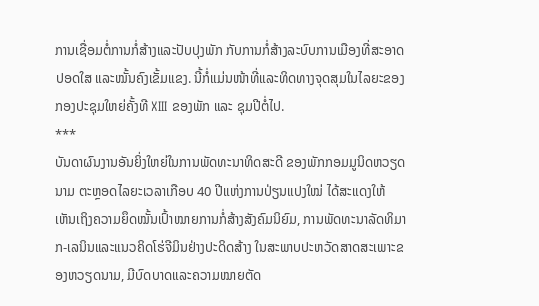ການເຊື່ອມຕໍ່ການກໍ່ສ້າງແລະປັບປຸງພັກ ກັບການກໍ່ສ້າງລະບົບການເມືອງທີ່ສະອາດປອດໃສ ແລະໝັ້ນຄົງເຂັ້ມແຂງ. ນີ້ກໍ່ແມ່ນໜ້າທີ່ແລະທິດທາງຈຸດສຸມໃນໄລຍະຂອງກອງປະຊຸມໃຫຍ່ຄັ້ງທີ XIII ຂອງພັກ ແລະ ຊຸມປີຕໍ່ໄປ.
***
ບັນດາຜົນງານອັນຍິ່ງໃຫຍ່ໃນການພັດທະນາທິດສະດີ ຂອງພັກກອມມູນິດຫວຽດນາມ ຕະຫຼອດໄລຍະເວລາເກືອບ 40 ປີແຫ່ງການປ່ຽນແປງໃໝ່ ໄດ້ສະແດງໃຫ້ເຫັນເຖິງຄວາມຍຶດໝັ້ນເປົ້າໝາຍການກໍ່ສ້າງສັງຄົມນິຍົມ, ການພັດທະນາລັດທິມາກ-ເລນິນແລະແນວຄິດໂຮ່ຈີມິນຢ່າງປະດິດສ້າງ ໃນສະພາບປະຫວັດສາດສະເພາະຂອງຫວຽດນາມ, ມີບົດບາດແລະຄວາມໝາຍຕັດ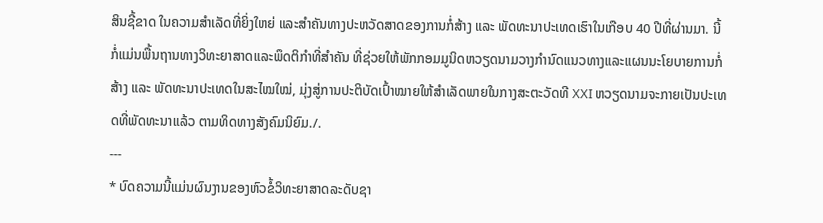ສິນຊີ້ຂາດ ໃນຄວາມສຳເລັດທີ່ຍິ່ງໃຫຍ່ ແລະສຳຄັນທາງປະຫວັດສາດຂອງການກໍ່ສ້າງ ແລະ ພັດທະນາປະເທດເຮົາໃນເກືອບ 40 ປີທີ່ຜ່ານມາ. ນີ້ກໍ່ແມ່ນພື້ນຖານທາງວິທະຍາສາດແລະພຶດຕິກຳທີ່ສຳຄັນ ທີ່ຊ່ວຍໃຫ້ພັກກອມມູນິດຫວຽດນາມວາງກຳນົດແນວທາງແລະແຜນນະໂຍບາຍການກໍ່ສ້າງ ແລະ ພັດທະນາປະເທດໃນສະໄໝໃໝ່, ມຸ່ງສູ່ການປະຕິບັດເປົ້າໝາຍໃຫ້ສຳເລັດພາຍໃນກາງສະຕະວັດທີ XXI ຫວຽດນາມຈະກາຍເປັນປະເທດທີ່ພັດທະນາແລ້ວ ຕາມທິດທາງສັງຄົມນິຍົມ./.
---
* ບົດຄວາມນີ້ແມ່ນຜົນງານຂອງຫົວຂໍ້ວິທະຍາສາດລະດັບຊາ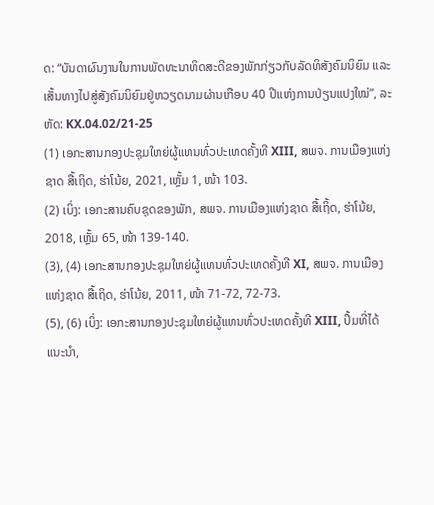ດ: “ບັນດາຜົນງານໃນການພັດທະນາທິດສະດີຂອງພັກກ່ຽວກັບລັດທິສັງຄົມນິຍົມ ແລະເສັ້ນທາງໄປສູ່ສັງຄົມນິຍົມຢູ່ຫວຽດນາມຜ່ານເກືອບ 40 ປີແຫ່ງການປ່ຽນແປງໃໝ່”, ລະຫັດ: KX.04.02/21-25
(1) ເອກະສານກອງປະຊຸມໃຫຍ່ຜູ້ແທນທົ່ວປະເທດຄັ້ງທີ XIII, ສພຈ. ການເມືອງແຫ່ງຊາດ ສື້ເຖິດ, ຮ່າໂນ້ຍ, 2021, ເຫຼັ້ມ 1, ໜ້າ 103.
(2) ເບິ່ງ: ເອກະສານຄົບຊຸດຂອງພັກ, ສພຈ. ການເມືອງແຫ່ງຊາດ ສື້ເຖິ້ດ, ຮ່າໂນ້ຍ, 2018, ເຫຼັ້ມ 65, ໜ້າ 139-140.
(3), (4) ເອກະສານກອງປະຊຸມໃຫຍ່ຜູ້ແທນທົ່ວປະເທດຄັ້ງທີ XI, ສພຈ. ການເມືອງແຫ່ງຊາດ ສື້ເຖິດ, ຮ່າໂນ້ຍ, 2011, ໜ້າ 71-72, 72-73.
(5), (6) ເບິ່ງ: ເອກະສານກອງປະຊຸມໃຫຍ່ຜູ້ແທນທົ່ວປະເທດຄັ້ງທີ XIII, ປຶ້ມທີ່ໄດ້ແນະນຳ,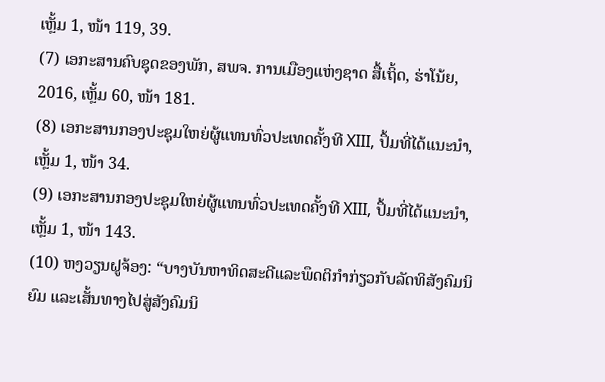ເຫຼັ້ມ 1, ໜ້າ 119, 39.
(7) ເອກະສານຄົບຊຸດຂອງພັກ, ສພຈ. ການເມືອງແຫ່ງຊາດ ສື້ເຖິ້ດ, ຮ່າໂນ້ຍ, 2016, ເຫຼັ້ມ 60, ໜ້າ 181.
(8) ເອກະສານກອງປະຊຸມໃຫຍ່ຜູ້ແທນທົ່ວປະເທດຄັ້ງທີ XIII, ປຶ້ມທີ່ໄດ້ແນະນຳ, ເຫຼັ້ມ 1, ໜ້າ 34.
(9) ເອກະສານກອງປະຊຸມໃຫຍ່ຜູ້ແທນທົ່ວປະເທດຄັ້ງທີ XIII, ປຶ້ມທີ່ໄດ້ແນະນຳ, ເຫຼັ້ມ 1, ໜ້າ 143.
(10) ຫງວຽນຝູຈ້ອງ: “ບາງບັນຫາທິດສະດີແລະພຶດຕິກຳກ່ຽວກັບລັດທິສັງຄົມນິຍົມ ແລະເສັ້ນທາງໄປສູ່ສັງຄົມນິ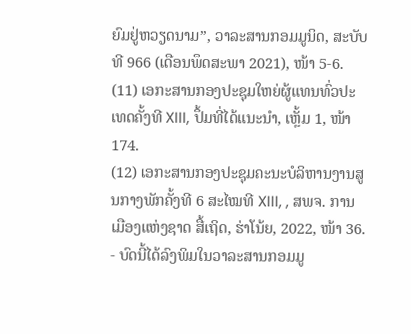ຍົມຢູ່ຫວຽດນາມ”, ວາລະສານກອມມູນິດ, ສະບັບທີ 966 (ເດືອນພຶດສະພາ 2021), ໜ້າ 5-6.
(11) ເອກະສານກອງປະຊຸມໃຫຍ່ຜູ້ແທນທົ່ວປະເທດຄັ້ງທີ XIII, ປຶ້ມທີ່ໄດ້ແນະນຳ, ເຫຼັ້ມ 1, ໜ້າ 174.
(12) ເອກະສານກອງປະຊຸມຄະນະບໍລິຫານງານສູນກາງພັກຄັ້ງທີ 6 ສະໄໝທີ XIII, , ສພຈ. ການເມືອງແຫ່ງຊາດ ສື້ເຖິດ, ຮ່າໂນ້ຍ, 2022, ໜ້າ 36.
- ບົດນີ້ໄດ້ລົງພິມໃນວາລະສານກອມມູ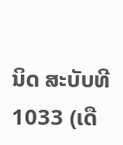ນິດ ສະບັບທີ 1033 (ເດື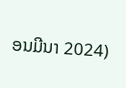ອນມີນາ 2024)